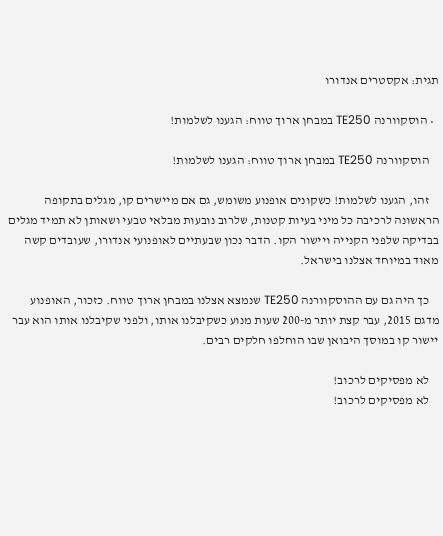תגית: אקסטרים אנדורו

  • הוסקוורנה TE250 במבחן ארוך טווח: הגענו לשלמות!

    הוסקוורנה TE250 במבחן ארוך טווח: הגענו לשלמות!

    זהו, הגענו לשלמות! כשקונים אופנוע משומש, גם אם מיישרים קו, מגלים בתקופה הראשונה לרכיבה כל מיני בעיות קטנות, שלרוב נובעות מבלאי טבעי ושאותן לא תמיד מגלים בבדיקה שלפני הקנייה ויישור הקו. הדבר נכון שבעתיים לאופנועי אנדורו, שעובדים קשה מאוד במיוחד אצלנו בישראל.

    כך היה גם עם ההוסקוורנה TE250 שנמצא אצלנו במבחן ארוך טווח. כזכור, האופנוע מדגם 2015, עבר קצת יותר מ-200 שעות מנוע כשקיבלנו אותו, ולפני שקיבלנו אותו הוא עבר יישור קו במוסך היבואן שבו הוחלפו חלקים רבים.

    לא מפסיקים לרכוב!
    לא מפסיקים לרכוב!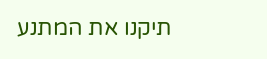תיקנו את המתנע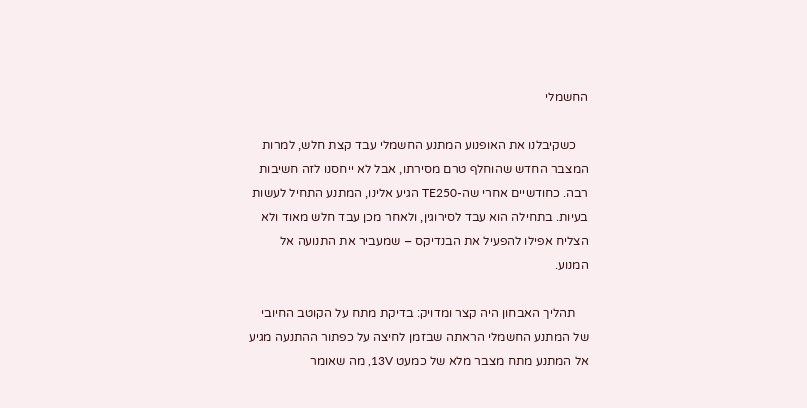החשמלי

    כשקיבלנו את האופנוע המתנע החשמלי עבד קצת חלש, למרות המצבר החדש שהוחלף טרם מסירתו, אבל לא ייחסנו לזה חשיבות רבה. כחודשיים אחרי שה-TE250 הגיע אלינו, המתנע התחיל לעשות בעיות. בתחילה הוא עבד לסירוגין, ולאחר מכן עבד חלש מאוד ולא הצליח אפילו להפעיל את הבנדיקס – שמעביר את התנועה אל המנוע.

    תהליך האבחון היה קצר ומדויק: בדיקת מתח על הקוטב החיובי של המתנע החשמלי הראתה שבזמן לחיצה על כפתור ההתנעה מגיע אל המתנע מתח מצבר מלא של כמעט 13V, מה שאומר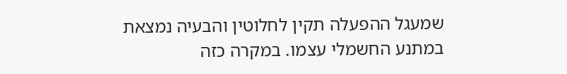שמעגל ההפעלה תקין לחלוטין והבעיה נמצאת במתנע החשמלי עצמו. במקרה כזה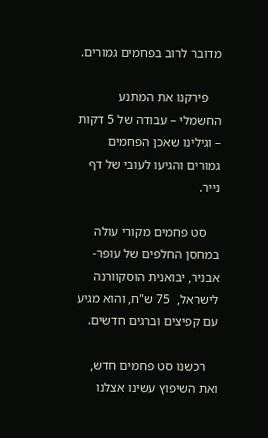מדובר לרוב בפחמים גמורים.

    פירקנו את המתנע החשמלי – עבודה של 5 דקות – וגילינו שאכן הפחמים גמורים והגיעו לעובי של דף נייר.

    סט פחמים מקורי עולה במחסן החלפים של עופר-אבניר, יבואנית הוסקוורנה לישראל,  75 ש"ח, והוא מגיע עם קפיצים וברגים חדשים.

    רכשנו סט פחמים חדש, ואת השיפוץ עשינו אצלנו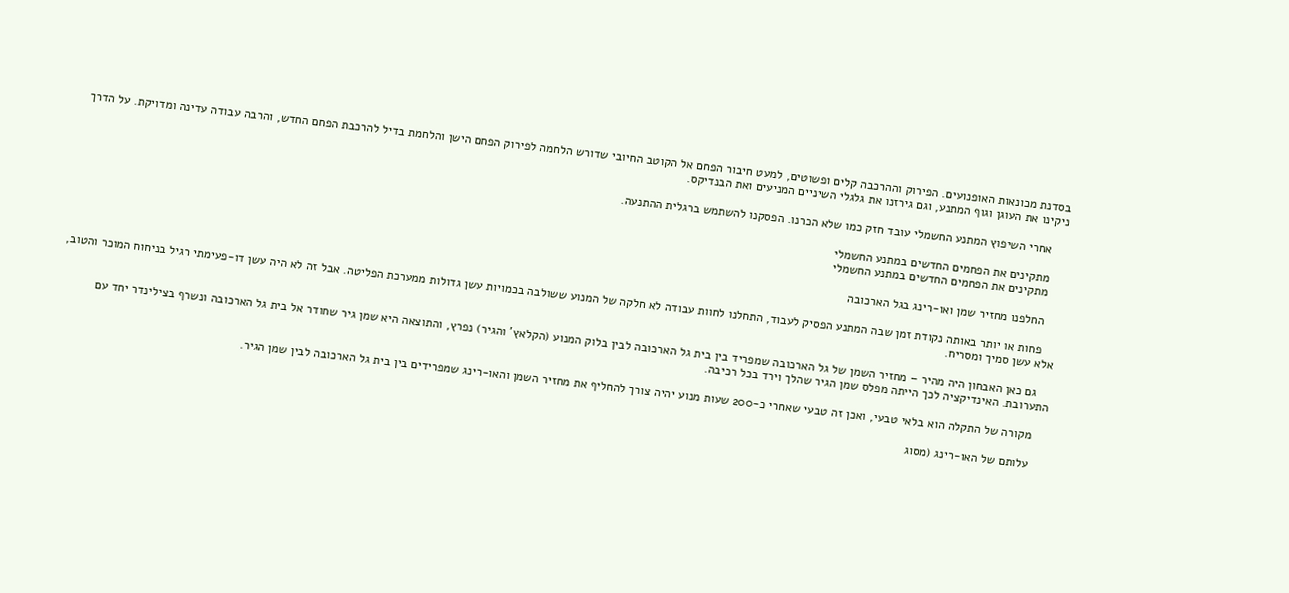בסדנת מכונאות האופנועים. הפירוק וההרכבה קלים ופשוטים, למעט חיבור הפחם אל הקוטב החיובי שדורש הלחמה לפירוק הפחם הישן והלחמת בדיל להרכבת הפחם החדש, והרבה עבודה עדינה ומדויקת. על הדרך ניקינו את העוגן וגוף המתנע, וגם גירזנו את גלגלי השיניים המניעים ואת הבנדיקס.

    אחרי השיפוץ המתנע החשמלי עובד חזק כמו שלא הכרנו. הפסקנו להשתמש ברגלית ההתנעה.

    מתקינים את הפחמים החדשים במתנע החשמלי
    מתקינים את הפחמים החדשים במתנע החשמלי

    החלפנו מחזיר שמן ואו-רינג בגל הארכובה

    פחות או יותר באותה נקודת זמן שבה המתנע הפסיק לעבוד, התחלנו לחוות עבודה לא חלקה של המנוע ששולבה בכמויות עשן גדולות ממערכת הפליטה. אבל זה לא היה עשן דו-פעימתי רגיל בניחוח המוכר והטוב, אלא עשן סמיך ומסריח.

    גם כאן האבחון היה מהיר – מחזיר השמן של גל הארכובה שמפריד בין בית גל הארכובה לבין בלוק המנוע (הקלאץ' והגיר) נפרץ, והתוצאה היא שמן גיר שחודר אל בית גל הארכובה ונשרף בצילינדר יחד עם התערובת. האינדיקציה לכך הייתה מפלס שמן הגיר שהלך וירד בכל רכיבה.

    מקורה של התקלה הוא בלאי טבעי, ואכן זה טבעי שאחרי כ-200 שעות מנוע יהיה צורך להחליף את מחזיר השמן והאו-רינג שמפרידים בין בית גל הארכובה לבין שמן הגיר.

    עלותם של האו-רינג (מסוג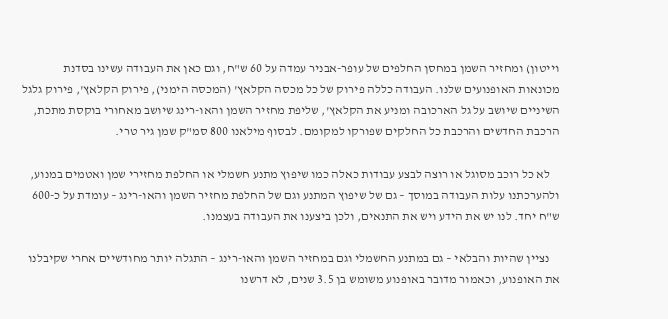וייטון) ומחזיר השמן במחסן החלפים של עופר-אבניר עמדה על 60 ש"ח, וגם כאן את העבודה עשינו בסדנת מכונאות האופנועים שלנו. העבודה כללה פירוק של כל מכסה הקלאץ' (המכסה הימני), פירוק הקלאץ', פירוק גלגל השיניים שיושב על גל הארכובה ומניע את הקלאץ', שליפת מחזיר השמן והאו-רינג שיושב מאחורי בוקסת מתכת, הרכבת החדשים והרכבת כל החלקים שפורקו למקומם. לבסוף מילאנו 800 סמ"ק שמן גיר טרי.

    לא כל רוכב מסוגל או רוצה לבצע עבודות כאלה כמו שיפוץ מתנע חשמלי או החלפת מחזירי שמן ואטמים במנוע, ולהערכתנו עלות העבודה במוסך – גם של שיפוץ המתנע וגם של החלפת מחזיר השמן והאו-רינג – עומדת על כ-600 ש"ח יחד. לנו יש את הידע ויש את התנאים, ולכן ביצענו את העבודה בעצמנו.

    נציין שהיות והבלאי – גם במתנע החשמלי וגם במחזיר השמן והאו-רינג – התגלה יותר מחודשיים אחרי שקיבלנו את האופנוע, וכאמור מדובר באופנוע משומש בן 3.5 שנים, לא דרשנו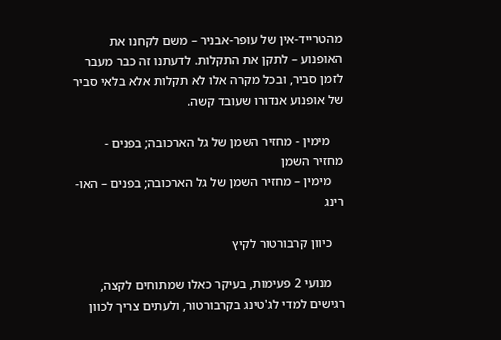מהטרייד-אין של עופר-אבניר – משם לקחנו את האופנוע – לתקן את התקלות. לדעתנו זה כבר מעבר לזמן סביר, ובכל מקרה אלו לא תקלות אלא בלאי סביר של אופנוע אנדורו שעובד קשה.

    מימין - מחזיר השמן של גל הארכובה; בפנים - מחזיר השמן
    מימין – מחזיר השמן של גל הארכובה; בפנים – האו-רינג

    כיוון קרבורטור לקיץ

    מנועי 2 פעימות, בעיקר כאלו שמתוחים לקצה, רגישים למדי לג'טינג בקרבורטור, ולעתים צריך לכוון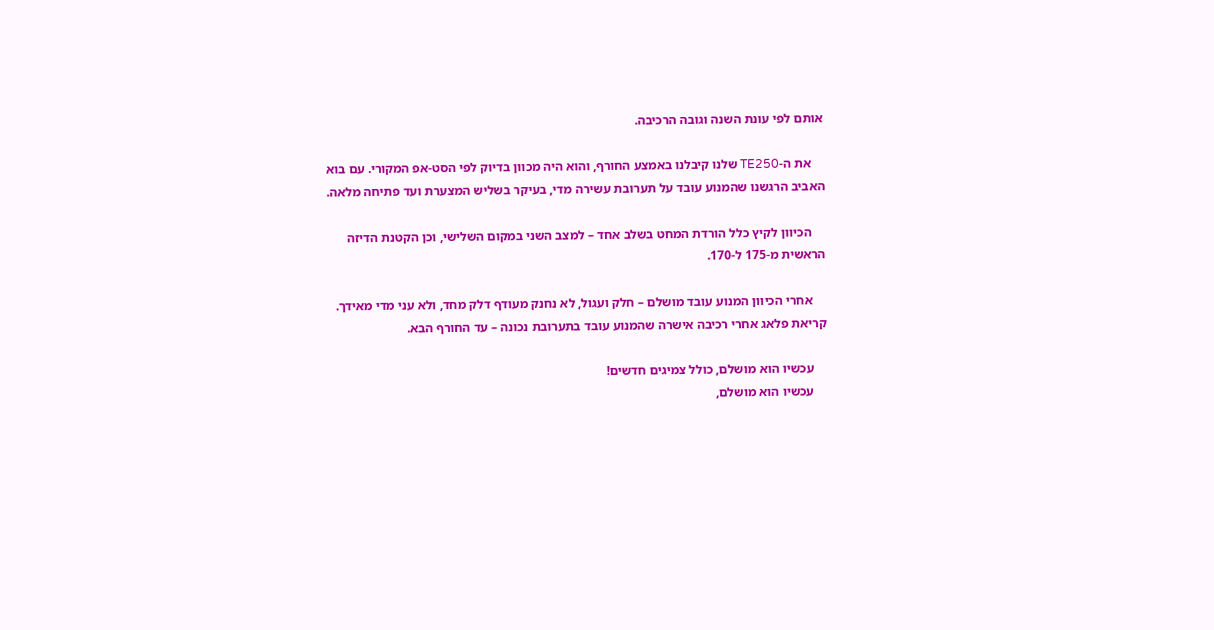אותם לפי עונת השנה וגובה הרכיבה.

    את ה-TE250 שלנו קיבלנו באמצע החורף, והוא היה מכוון בדיוק לפי הסט-אפ המקורי. עם בוא האביב הרגשנו שהמנוע עובד על תערובת עשירה מדי, בעיקר בשליש המצערת ועד פתיחה מלאה.

    הכיוון לקיץ כלל הורדת המחט בשלב אחד – למצב השני במקום השלישי, וכן הקטנת הדיזה הראשית מ-175 ל-170.

    אחרי הכיוון המנוע עובד מושלם – חלק ועגול, לא נחנק מעודף דלק מחד, ולא עני מדי מאידך. קריאת פלאג אחרי רכיבה אישרה שהמנוע עובד בתערובת נכונה – עד החורף הבא.

    עכשיו הוא מושלם, כולל צמיגים חדשים!
    עכשיו הוא מושלם,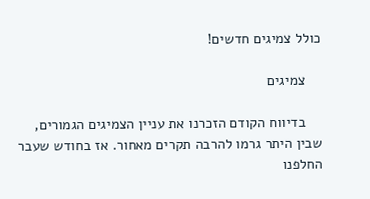כולל צמיגים חדשים!

    צמיגים

    בדיווח הקודם הזכרנו את עניין הצמיגים הגמורים, שבין היתר גרמו להרבה תקרים מאחור. אז בחודש שעבר החלפנו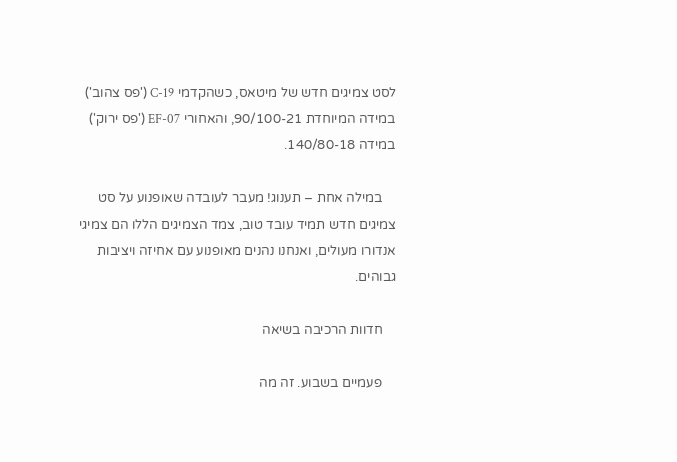לסט צמיגים חדש של מיטאס, כשהקדמי C-19 ('פס צהוב') במידה המיוחדת 90/100-21, והאחורי EF-07 ('פס ירוק') במידה 140/80-18.

    במילה אחת – תענוג! מעבר לעובדה שאופנוע על סט צמיגים חדש תמיד עובד טוב, צמד הצמיגים הללו הם צמיגי אנדורו מעולים, ואנחנו נהנים מאופנוע עם אחיזה ויציבות גבוהים.

    חדוות הרכיבה בשיאה

    פעמיים בשבוע. זה מה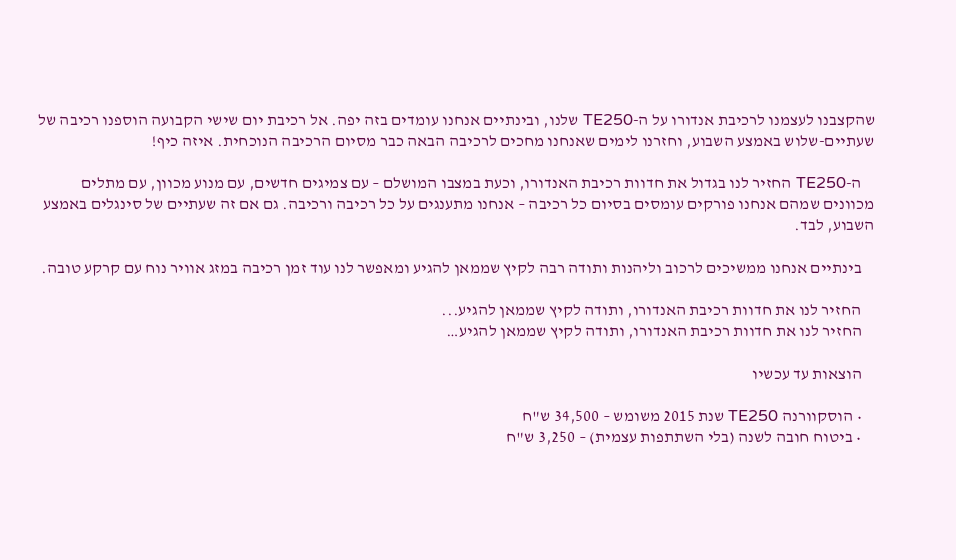שהקצבנו לעצמנו לרכיבת אנדורו על ה-TE250 שלנו, ובינתיים אנחנו עומדים בזה יפה. אל רכיבת יום שישי הקבועה הוספנו רכיבה של שעתיים-שלוש באמצע השבוע, וחזרנו לימים שאנחנו מחכים לרכיבה הבאה כבר מסיום הרכיבה הנוכחית. איזה כיף!

    ה-TE250 החזיר לנו בגדול את חדוות רכיבת האנדורו, וכעת במצבו המושלם – עם צמיגים חדשים, עם מנוע מכוון, עם מתלים מכוונים שמהם אנחנו פורקים עומסים בסיום כל רכיבה – אנחנו מתענגים על כל רכיבה ורכיבה. גם אם זה שעתיים של סינגלים באמצע השבוע, לבד.

    בינתיים אנחנו ממשיכים לרכוב וליהנות ותודה רבה לקיץ שממאן להגיע ומאפשר לנו עוד זמן רכיבה במזג אוויר נוח עם קרקע טובה.

    החזיר לנו את חדוות רכיבת האנדורו, ותודה לקיץ שממאן להגיע...
    החזיר לנו את חדוות רכיבת האנדורו, ותודה לקיץ שממאן להגיע…

    הוצאות עד עכשיו

    • הוסקוורנה TE250 שנת 2015 משומש – 34,500 ש"ח
    • ביטוח חובה לשנה (בלי השתתפות עצמית) – 3,250 ש"ח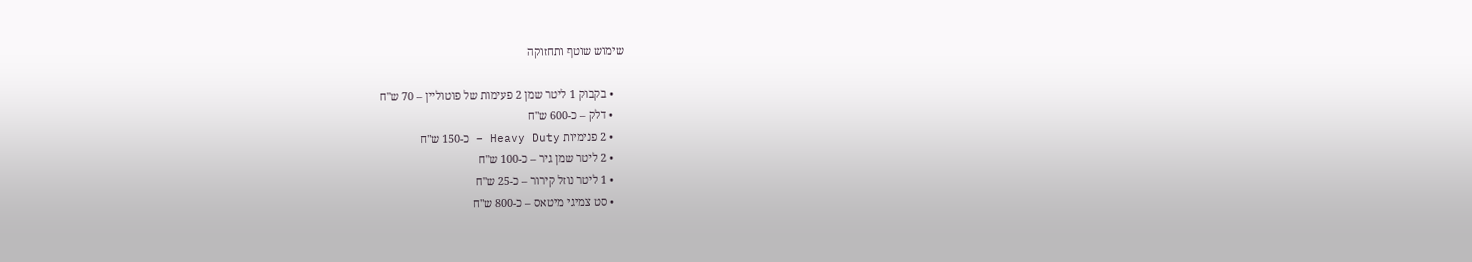שימוש שוטף ותחזוקה

    • בקבוק 1 ליטר שמן 2 פעימות של פוטוליין – 70 ש"ח
    • דלק – כ-600 ש"ח
    • 2 פנימיות Heavy Duty – כ-150 ש"ח
    • 2 ליטר שמן גיר – כ-100 ש"ח
    • 1 ליטר נוזל קירור – כ-25 ש"ח
    • סט צמיגי מיטאס – כ-800 ש"ח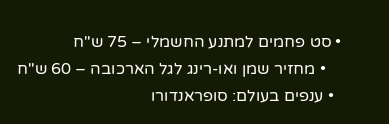• סט פחמים למתנע החשמלי – 75 ש"ח
    • מחזיר שמן ואו-רינג לגל הארכובה – 60 ש"ח
  • ענפים בעולם: סופראנדורו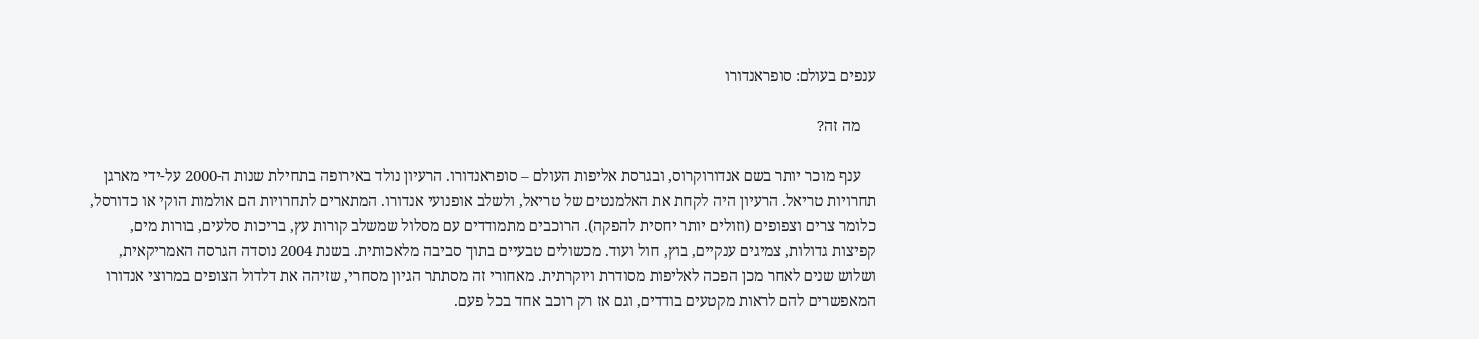ענפים בעולם: סופראנדורו

    מה זה?

    ענף מוכר יותר בשם אנדורוקרוס, ובגרסת אליפות העולם – סופראנדורו. הרעיון נולד באירופה בתחילת שנות ה-2000 על-ידי מארגן תחרויות טריאל. הרעיון היה לקחת את האלמנטים של טריאל, ולשלב אופנועי אנדורו. המתארים לתחרויות הם אולמות הוקי או כדורסל, כלומר צרים וצפופים (וזולים יותר יחסית להפקה). הרוכבים מתמודדים עם מסלול שמשלב קורות עץ, בריכות סלעים, בורות מים, קפיצות גדולות, צמיגים ענקיים, בוץ, חול ועוד. מכשולים טבעיים בתוך סביבה מלאכותית. בשנת 2004 נוסדה הגרסה האמריקאית, ושלוש שנים לאחר מכן הפכה לאליפות מסודרת ויוקרתית. מאחורי זה מסתתר הגיון מסחרי, שזיהה את דלדול הצופים במרוצי אנדורו המאפשרים להם לראות מקטעים בודדים, וגם אז רק רוכב אחד בכל פעם.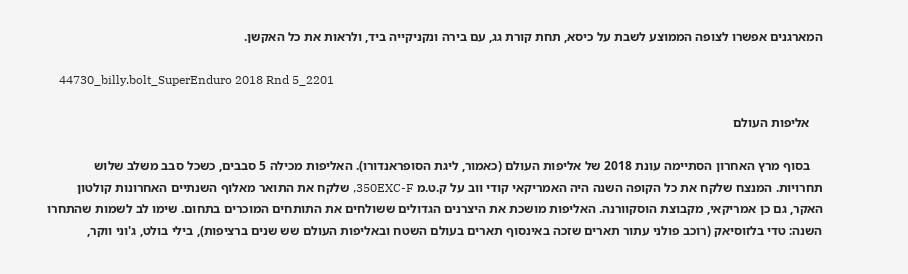המארגנים אפשרו לצופה הממוצע לשבת על כיסא, תחת קורת גג, עם בירה ונקניקייה ביד, ולראות את כל האקשן.

    44730_billy.bolt_SuperEnduro 2018 Rnd 5_2201

    אליפות העולם

    בסוף מרץ האחרון הסתיימה עונת 2018 של אליפות העולם (כאמור, ליגת הסופראנדורו). האליפות מכילה 5 סבבים, כשכל סבב משלב שלוש תחרויות. המנצח שלקח את כל הקופה השנה היה האמריקאי קודי ווב על ק.ט.מ 350EXC-F, שלקח את התואר מאלוף השנתיים האחרונות קולטון האקר, גם כן אמריקאי, מקבוצת הוסקוורנה. האליפות מושכת את היצרנים הגדולים ששולחים את התותחים המוכרים בתחום. שימו לב לשמות שהתחרו השנה: טדי בלזוסיאק (רוכב פולני עתור תארים שזכה באינסוף תארים בעולם השטח ובאליפות העולם שש שנים ברציפות), בילי בולט, ג'וני ווקר,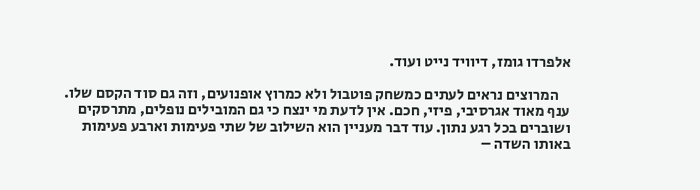אלפרדו גומז, דיוויד נייט ועוד.

    המרוצים נראים לעתים כמשחק פוטבול ולא כמרוץ אופנועים, וזה גם סוד הקסם שלו. ענף מאוד אגרסיבי, פיזי, חכם. אין לדעת מי ינצח כי גם המובילים נופלים, מתרסקים ושוברים בכל רגע נתון. עוד דבר מעניין הוא השילוב של שתי פעימות וארבע פעימות באותו השדה –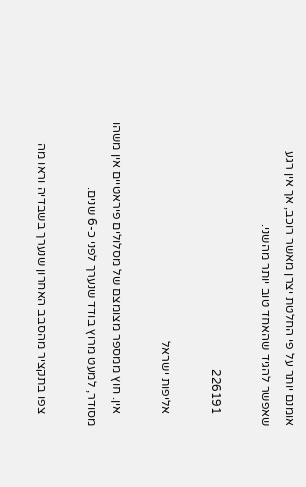אומנם יותר על פי החלטת יצרן מאשר רוכב, אך אין רגע שאפשר להגיד שהאחד טוב יותר מהשני.

    226191

    אליפות ישראל

    אין. חוץ ממספר מצומצם של מסלולים פיראטיים אין משהו מסודר, למעט מרוץ בודד שנערך לפני כ-6 שנים.

    צפו בתקציר מהסבב האחרון שנערך בשבדיה וראו מה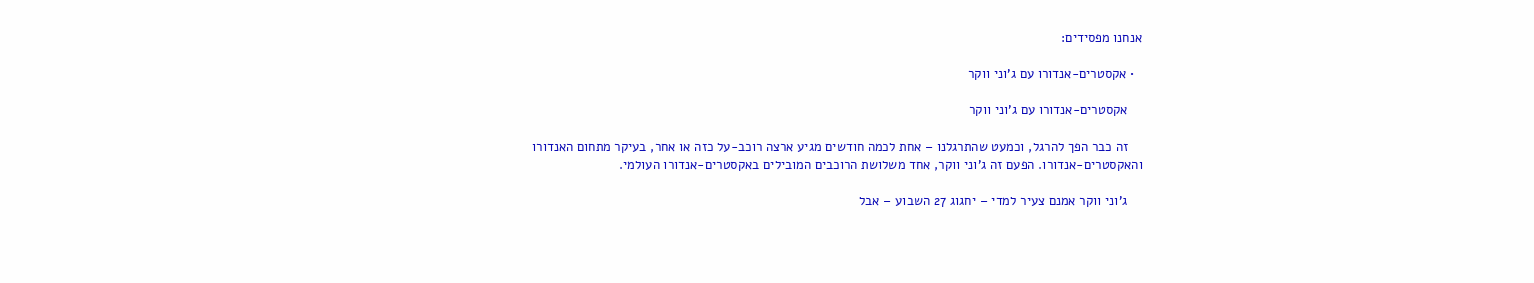אנחנו מפסידים:

  • אקסטרים-אנדורו עם ג'וני ווקר

    אקסטרים-אנדורו עם ג'וני ווקר

    זה כבר הפך להרגל, וכמעט שהתרגלנו – אחת לכמה חודשים מגיע ארצה רוכב-על כזה או אחר, בעיקר מתחום האנדורו והאקסטרים-אנדורו. הפעם זה ג'וני ווקר, אחד משלושת הרוכבים המובילים באקסטרים-אנדורו העולמי.

    ג'וני ווקר אמנם צעיר למדי – יחגוג 27 השבוע – אבל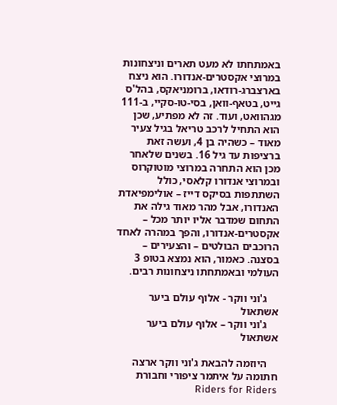באמתחתו לא מעט תארים וניצחונות במרוצי אקסטרים-אנדורו. הוא ניצח בארצברג-רודאו, ברומניאקס, בהל'ס גייט, בטאף-וואן, בסי-טו-סקיי, ב-111 מגהוואט, ועוד. זה לא מפתיע, שכן הוא התחיל לרכב טריאל בגיל צעיר מאוד – כשהיה בן 4, ועשה זאת ברציפות עד גיל 16. בשנים שלאחר מכן הוא התחרה במרוצי מוטוקרוס ובמרוצי אנדורו קלאסי, כולל השתתפות בסיקס דייז – אולימפיאדת האנדורו, אבל מהר מאוד גילה את התחום שמדבר אליו יותר מכל – אקסטרים-אנדורו, והפך במהרה לאחד הרוכבים הבולטים – והצעירים – בסצנה. כאמור, הוא נמצא בטופ 3 העולמי ובאמתחתו ניצחונות רבים.

    ג'וני ווקר - אלוף עולם ביער אשתאול
    ג'וני ווקר – אלוף עולם ביער אשתאול

    היוזמה להבאת ג'וני ווקר ארצה חתומה על איתמר ציפורי וחבורת Riders for Riders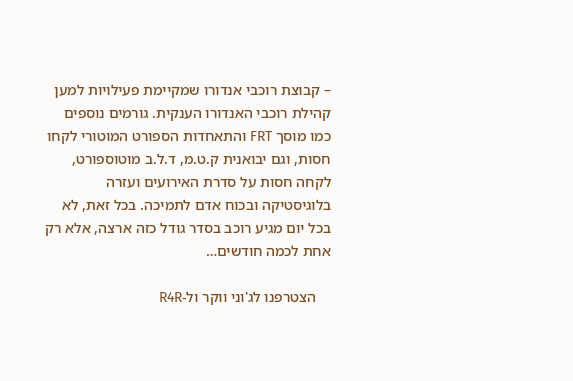– קבוצת רוכבי אנדורו שמקיימת פעילויות למען קהילת רוכבי האנדורו הענקית. גורמים נוספים כמו מוסך FRT והתאחדות הספורט המוטורי לקחו חסות, וגם יבואנית ק.ט.מ, ד.ל.ב מוטוספורט, לקחה חסות על סדרת האירועים ועזרה בלוגיסטיקה ובכוח אדם לתמיכה. בכל זאת, לא בכל יום מגיע רוכב בסדר גודל כזה ארצה, אלא רק אחת לכמה חודשים…

    הצטרפנו לג'וני ווקר ול-R4R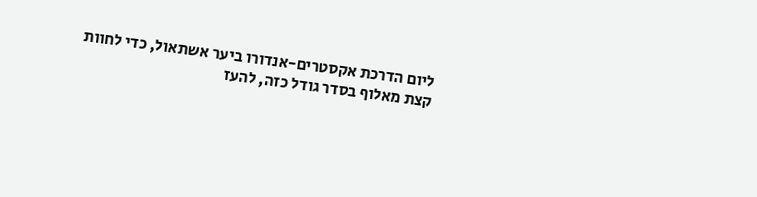ליום הדרכת אקסטרים-אנדורו ביער אשתאול, כדי לחוות קצת מאלוף בסדר גודל כזה, להעז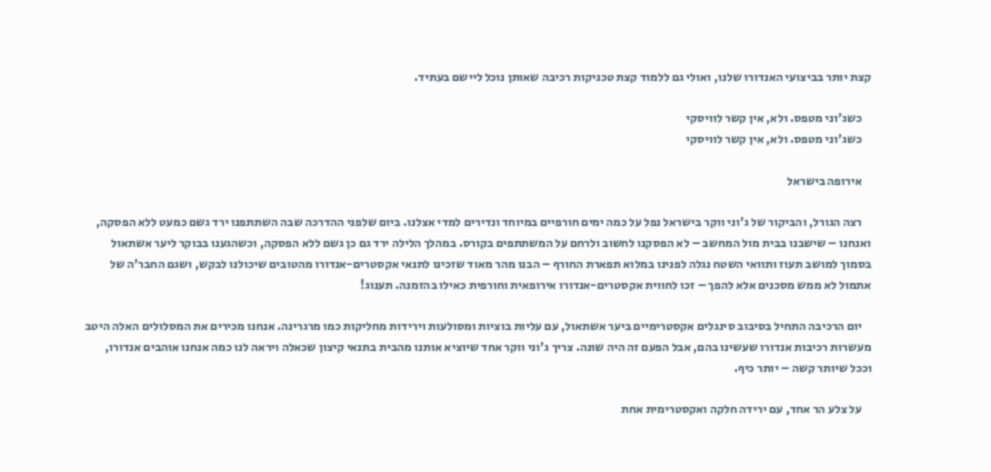קצת יותר בביצועי האנדורו שלנו, ואולי גם ללמוד קצת טכניקות רכיבה שאותן נוכל ליישם בעתיד.

    כשג'וני מטפס. ולא, אין קשר לוויסקי
    כשג'וני מטפס. ולא, אין קשר לוויסקי

    אירופה בישראל

    רצה הגורל, והביקור של ג'וני ווקר בישראל נפל על כמה ימים חורפיים במיוחד ונדירים למדי אצלנו. ביום שלפני ההדרכה שבה השתתפנו ירד גשם כמעט ללא הפסקה, ואנחנו – שישבנו בבית מול המחשב – לא הפסקנו לחשוב ולרחם על המשתתפים בקורס. במהלך הלילה ירד גם כן גשם ללא הפסקה, וכשהגענו בבוקר ליער אשתאול בסמוך למושב תעוז ותוואי השטח נגלה לפנינו במלוא תפארת החורף – הבנו מהר מאוד שזכינו לתנאי אקסטרים-אנדורו מהטובים שיכולנו לבקש, ושגם החבר'ה של אתמול לא ממש מסכנים אלא להפך – זכו לחווית אקסטרים-אנדורו אירופאית וחורפית כאילו בהזמנה. תענוג!

    יום הרכיבה התחיל בסיבוב סינגלים אקסטרימיים ביער אשתאול, עם עליות בוציות ומסולעות וירידות מחליקות כמו מרגרינה. אנחנו מכירים את המסלולים האלה היטב מעשרות רכיבות אנדורו שעשינו בהם, אבל הפעם זה היה שונה. צריך ג'וני ווקר אחד שיוציא אותנו מהבית בתנאי קיצון שכאלה ויראה לנו כמה אנחנו אוהבים אנדורו, וככל שיותר קשה – יותר כיף.

    על צלע הר אחד, עם ירידה חלקה ואקסטרימית אחת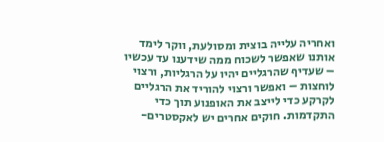ואחריה עלייה בוצית ומסולעת, ווקר לימד אותנו שאפשר לשכוח ממה שידענו עד עכשיו – שעדיף שהרגליים יהיו על הרגליות, ורצוי לוחצות – ואפשר ורצוי להוריד את הרגליים לקרקע כדי לייצב את האופנוע תוך כדי התקדמות. חוקים אחרים יש לאקסטרים-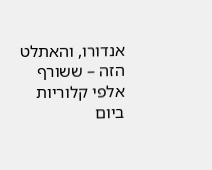אנדורו, והאתלט הזה – ששורף אלפי קלוריות ביום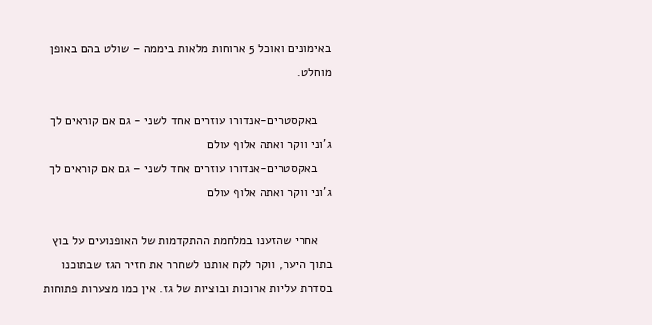באימונים ואוכל 5 ארוחות מלאות ביממה – שולט בהם באופן מוחלט.

    באקסטרים-אנדורו עוזרים אחד לשני - גם אם קוראים לך ג'וני ווקר ואתה אלוף עולם
    באקסטרים-אנדורו עוזרים אחד לשני – גם אם קוראים לך ג'וני ווקר ואתה אלוף עולם

    אחרי שהזענו במלחמת ההתקדמות של האופנועים על בוץ בתוך היער, ווקר לקח אותנו לשחרר את חזיר הגז שבתוכנו בסדרת עליות ארוכות ובוציות של גז. אין כמו מצערות פתוחות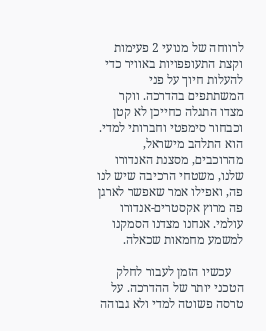לרווחה של מנועי 2 פעימות וקצת התעופפויות באוויר כדי להעלות חיוך על פני המשתתפים בהדרכה. ווקר מצדו התגלה כחייכן לא קטן וכבחור סימפטי וחברותי למדי. הוא התלהב מישראל, מהרוכבים, מסצנת האנדורו שלנו, משטחי הרכיבה שיש לנו פה, ואפילו אמר שאפשר לארגן פה מרוץ אקסטרים-אנדורו עולמי. אנחנו מצדנו הסמקנו למשמע מחמאות שכאלה.

    עכשיו הזמן לעבור לחלק הטכני יותר של ההדרכה. על טרסה פשוטה למדי ולא גבוהה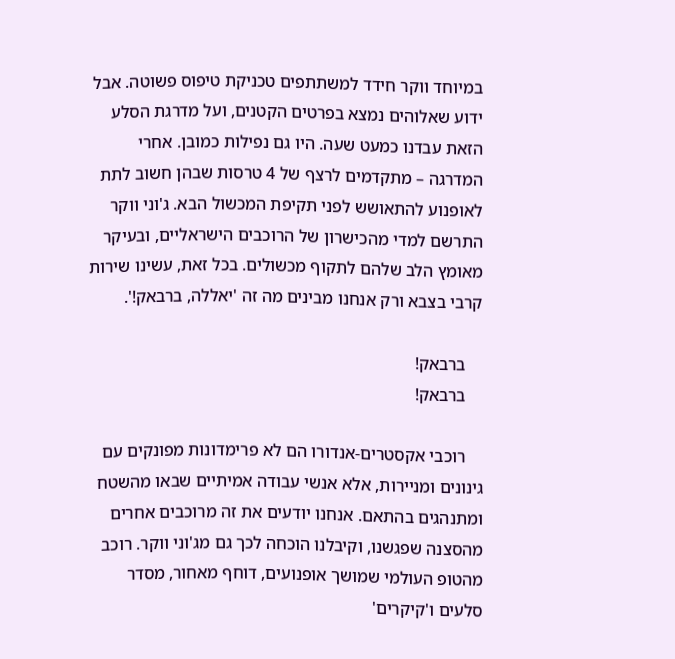במיוחד ווקר חידד למשתתפים טכניקת טיפוס פשוטה. אבל ידוע שאלוהים נמצא בפרטים הקטנים, ועל מדרגת הסלע הזאת עבדנו כמעט שעה. היו גם נפילות כמובן. אחרי המדרגה – מתקדמים לרצף של 4 טרסות שבהן חשוב לתת לאופנוע להתאושש לפני תקיפת המכשול הבא. ג'וני ווקר התרשם למדי מהכישרון של הרוכבים הישראליים, ובעיקר מאומץ הלב שלהם לתקוף מכשולים. בכל זאת, עשינו שירות קרבי בצבא ורק אנחנו מבינים מה זה 'יאללה, ברבאק!'.

    ברבאק!
    ברבאק!

    רוכבי אקסטרים-אנדורו הם לא פרימדונות מפונקים עם גינונים ומניירות, אלא אנשי עבודה אמיתיים שבאו מהשטח ומתנהגים בהתאם. אנחנו יודעים את זה מרוכבים אחרים מהסצנה שפגשנו, וקיבלנו הוכחה לכך גם מג'וני ווקר. רוכב מהטופ העולמי שמושך אופנועים, דוחף מאחור, מסדר סלעים ו'קיקרים'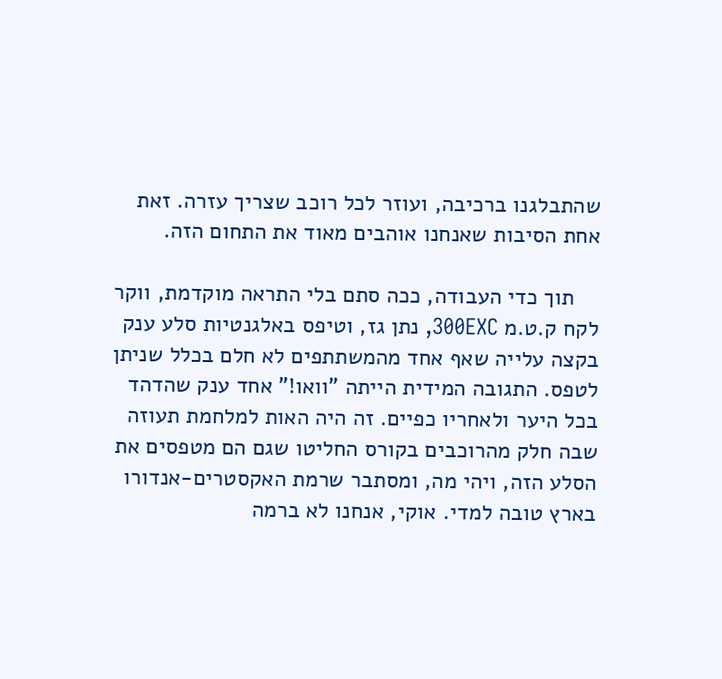שהתבלגנו ברכיבה, ועוזר לכל רוכב שצריך עזרה. זאת אחת הסיבות שאנחנו אוהבים מאוד את התחום הזה.

    תוך כדי העבודה, ככה סתם בלי התראה מוקדמת, ווקר לקח ק.ט.מ 300EXC, נתן גז, וטיפס באלגנטיות סלע ענק בקצה עלייה שאף אחד מהמשתתפים לא חלם בכלל שניתן לטפס. התגובה המידית הייתה "וואו!" אחד ענק שהדהד בכל היער ולאחריו כפיים. זה היה האות למלחמת תעוזה שבה חלק מהרוכבים בקורס החליטו שגם הם מטפסים את הסלע הזה, ויהי מה, ומסתבר שרמת האקסטרים-אנדורו בארץ טובה למדי. אוקי, אנחנו לא ברמה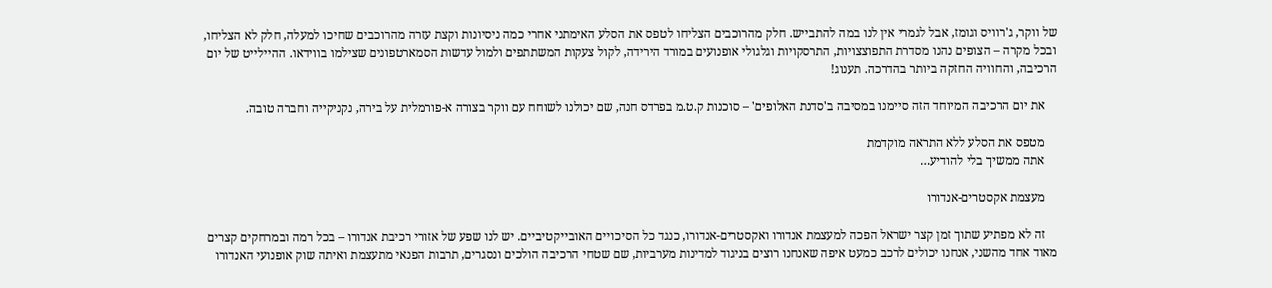של ווקר, ג'רוויס וגומז, אבל לגמרי אין לנו במה להתבייש. חלק מהרוכבים הצליחו לטפס את הסלע האימתני אחרי כמה ניסיונות וקצת עזרה מהרוכבים שחיכו למעלה, חלק לא הצליחו, ובכל מקרה – הצופים נהנו מסדרת התפוצצויות, התרסקויות וגלגולי אופנועים במורד הירידה, לקול צעקות המשתתפים ולמול עדשות הסמארטפונים שצילמו בווידאו. ההיילייט של יום הרכיבה, והחוויה החזקה ביותר בהדרכה. תענוג!

    את יום הרכיבה המיוחד הזה סיימנו במסיבה ב'סדנת האלופים' – סוכנות ק.ט.מ בפרדס חנה, שם יכולנו לשוחח עם ווקר בצורה א-פורמלית על בירה, נקניקייה וחברה טובה.

    מטפס את הסלע ללא התראה מוקדמת
    אתה ממשיך בלי להודיע…

    מעצמת אקסטרים-אנדורו

    זה לא מפתיע שתוך זמן קצר ישראל הפכה למעצמת אנדורו ואקסטרים-אנדורו, כנגד כל הסיכויים האובייקטיביים. יש לנו שפע של אזורי רכיבת אנדורו – בכל רמה ובמרחקים קצרים מאוד אחד מהשני, אנחנו יכולים לרכב כמעט איפה שאנחנו רוצים בניגוד למדינות מערביות, שם שטחי הרכיבה הולכים ונסגרים, תרבות הפנאי מתעצמת ואיתה שוק אופנועי האנדורו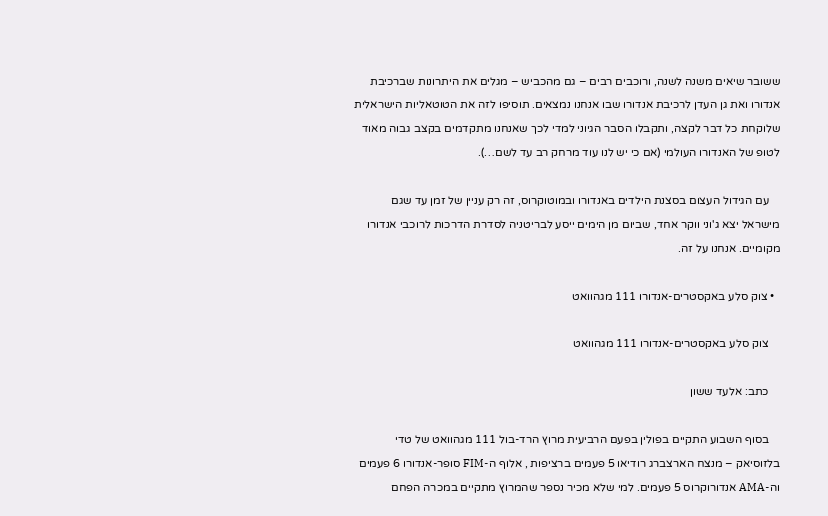ששובר שיאים משנה לשנה, ורוכבים רבים – גם מהכביש – מגלים את היתרונות שברכיבת אנדורו ואת גן העדן לרכיבת אנדורו שבו אנחנו נמצאים. תוסיפו לזה את הטוטאליות הישראלית שלוקחת כל דבר לקצה, ותקבלו הסבר הגיוני למדי לכך שאנחנו מתקדמים בקצב גבוה מאוד לטופ של האנדורו העולמי (אם כי יש לנו עוד מרחק רב עד לשם…).

    עם הגידול העצום בסצנת הילדים באנדורו ובמוטוקרוס, זה רק עניין של זמן עד שגם מישראל יצא ג'וני ווקר אחד, שביום מן הימים ייסע לבריטניה לסדרת הדרכות לרוכבי אנדורו מקומיים. אנחנו על זה.

  • צוק סלע באקסטרים-אנדורו 111 מגהוואט

    צוק סלע באקסטרים-אנדורו 111 מגהוואט

    כתב: אלעד ששון

    בסוף השבוע התקיים בפולין בפעם הרביעית מרוץ הרד-בול 111 מגהוואט של טדי בלזוסיאק – מנצח הארצברג רודיאו 5 פעמים ברציפות , אלוף ה-FIM סופר-אנדורו 6 פעמים וה-AMA אנדורוקרוס 5 פעמים. למי שלא מכיר נספר שהמרוץ מתקיים במכרה הפחם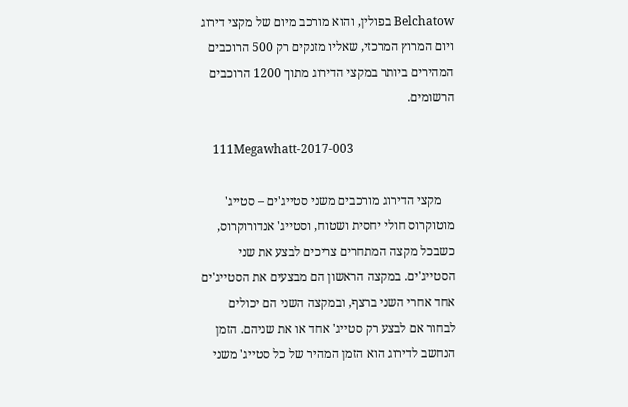Belchatow בפולין, והוא מורכב מיום של מקצי דירוג ויום המרוץ המרכזי, שאליו מזנקים רק 500 הרוכבים המהירים ביותר במקצי הדירוג מתוך 1200 הרוכבים הרשומים.

    111Megawhatt-2017-003

    מקצי הדירוג מורכבים משני סטייג'ים – סטייג' מוטוקרוס חולי יחסית ושטוח, וסטייג' אנדורוקרוס, כשבכל מקצה המתחרים צריכים לבצע את שני הסטייג'ים. במקצה הראשון הם מבצעים את הסטייג'ים אחד אחרי השני ברצף, ובמקצה השני הם יכולים לבחור אם לבצע רק סטייג' אחד או את שניהם. הזמן הנחשב לדירוג הוא הזמן המהיר של כל סטייג' משני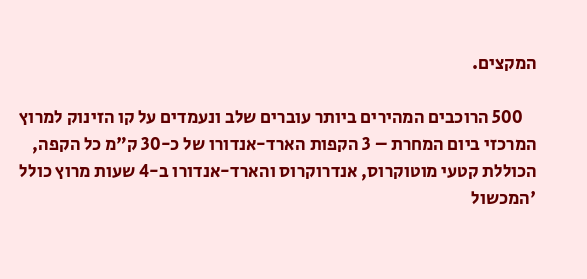המקצים.

    500 הרוכבים המהירים ביותר עוברים שלב ונעמדים על קו הזינוק למרוץ המרכזי ביום המחרת – 3 הקפות הארד-אנדורו של כ-30 ק"מ כל הקפה, הכוללת קטעי מוטוקרוס, אנדרוקרוס והארד-אנדורו ב-4 שעות מרוץ כולל 'המכשול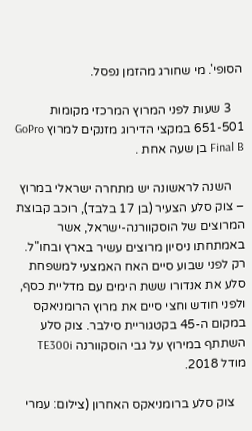הסופי'. מי שחורג מהזמן נפסל.

    3 שעות לפני המרוץ המרכזי מקומות 651-501 במקצי הדירוג מזנקים למרוץ GoPro Final B בן שעה אחת .

    השנה לראשונה יש מתחרה ישראלי במרוץ – צוק סלע הצעיר (בן 17 בלבד), רוכב קבוצת המרוצים של הוסקוורנה-ישראל, אשר באמתחתו ניסיון מרוצים עשיר בארץ ובחו"ל. רק לפני שבוע סיים האח האמצעי למשפחת סלע את אנדורו ששת הימים עם מדליית כסף, ולפני חודש וחצי סיים את מרוץ הרומניאקס במקום ה-45 בקטגוריית סילבר. צוק סלע השתתף במירוץ על גבי הוסקוורנה TE300i מודל 2018.

    צוק סלע ברומניאקס האחרון (צילום: עמרי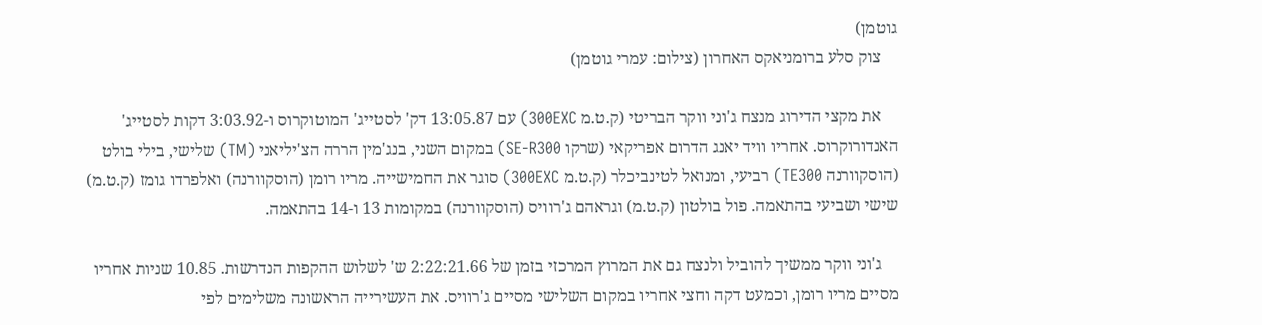גוטמן)
    צוק סלע ברומניאקס האחרון (צילום: עמרי גוטמן)

    את מקצי הדירוג מנצח ג'וני ווקר הבריטי (ק.ט.מ 300EXC) עם 13:05.87 דק' לסטייג' המוטוקרוס ו-3:03.92 דקות לסטייג' האנדורוקרוס. אחריו וויד יאנג הדרום אפריקאי (שרקו SE-R300) במקום השני, בנג'מין הררה הצ'יליאני (TM) שלישי, בילי בולט (הוסקוורנה TE300) רביעי, ומנואל לטינביכלר (ק.ט.מ 300EXC) סוגר את החמישייה. מריו רומן (הוסקוורנה) ואלפרדו גומז (ק.ט.מ) שישי ושביעי בהתאמה. פול בולטון (ק.ט.מ) וגראהם ג'רוויס (הוסקוורנה) במקומות 13 ו-14 בהתאמה.

    ג'וני ווקר ממשיך להוביל ולנצח גם את המרוץ המרכזי בזמן של 2:22:21.66 ש' לשלוש ההקפות הנדרשות. 10.85 שניות אחריו מסיים מריו רומן, וכמעט דקה וחצי אחריו במקום השלישי מסיים ג'רוויס. את העשירייה הראשונה משלימים לפי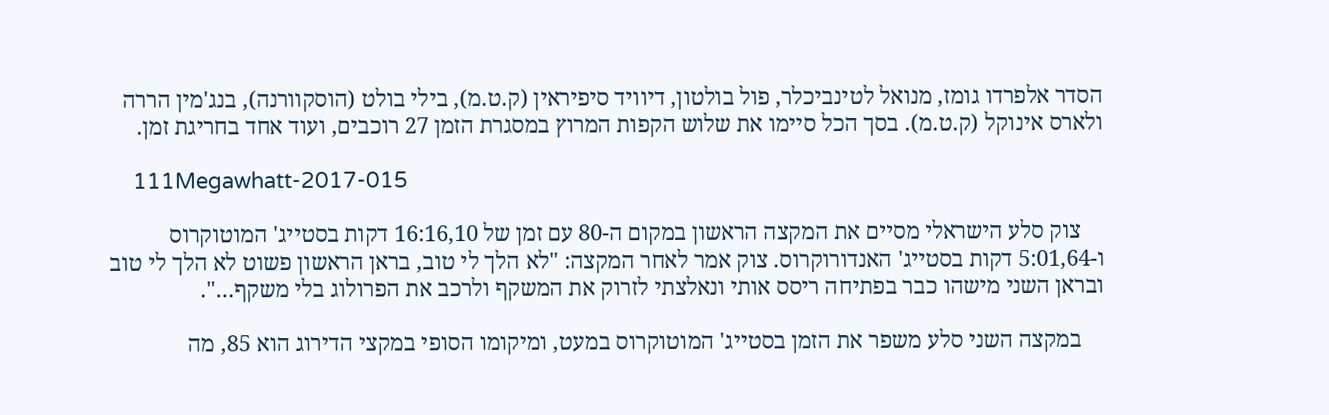הסדר אלפרדו גומז, מנואל לטינביכלר, פול בולטון, דיוויד סיפיראין (ק.ט.מ), בילי בולט (הוסקוורנה), בנג'מין הררה ולארס אינוקל (ק.ט.מ). בסך הכל סיימו את שלוש הקפות המרוץ במסגרת הזמן 27 רוכבים, ועוד אחד בחריגת זמן.

    111Megawhatt-2017-015

    צוק סלע הישראלי מסיים את המקצה הראשון במקום ה-80 עם זמן של 16:16,10 דקות בסטייג' המוטוקרוס ו-5:01,64 דקות בסטייג' האנדורוקרוס. צוק אמר לאחר המקצה: "לא הלך לי טוב, בראן הראשון פשוט לא הלך לי טוב ובראן השני מישהו כבר בפתיחה ריסס אותי ונאלצתי לזרוק את המשקף ולרכב את הפרולוג בלי משקף…".

    במקצה השני סלע משפר את הזמן בסטייג' המוטוקרוס במעט, ומיקומו הסופי במקצי הדירוג הוא 85, מה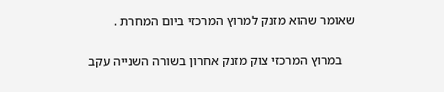שאומר שהוא מזנק למרוץ המרכזי ביום המחרת .

    במרוץ המרכזי צוק מזנק אחרון בשורה השנייה עקב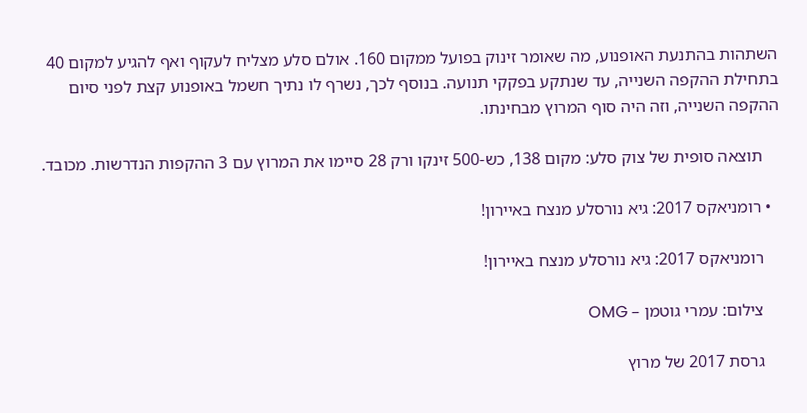השתהות בהתנעת האופנוע, מה שאומר זינוק בפועל ממקום 160. אולם סלע מצליח לעקוף ואף להגיע למקום 40 בתחילת ההקפה השנייה, עד שנתקע בפקקי תנועה. בנוסף לכך, נשרף לו נתיך חשמל באופנוע קצת לפני סיום ההקפה השנייה, וזה היה סוף המרוץ מבחינתו.

    תוצאה סופית של צוק סלע: מקום 138, כש-500 זינקו ורק 28 סיימו את המרוץ עם 3 ההקפות הנדרשות. מכובד.

  • רומניאקס 2017: גיא נורסלע מנצח באיירון!

    רומניאקס 2017: גיא נורסלע מנצח באיירון!

    צילום: עמרי גוטמן – OMG

    גרסת 2017 של מרוץ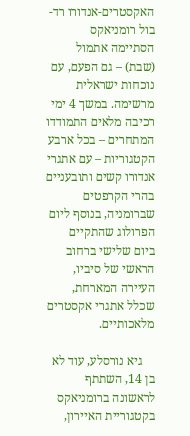האקסטרים-אנדורו רד-בול רומניאקס הסתיימה אתמול (שבת) – גם הפעם, עם נוכחות ישראלית מרשימה. במשך 4 ימי רכיבה מלאים התמודדו המתחרים – בכל ארבע הקטגוריות – עם אתגרי אנדורו קשים ותובעניים בהרי הקרפטים שברומניה, בנוסף ליום הפרולוג שהתקיים ביום שלישי ברחוב הראשי של סיביו, העיירה המארחת, שכלל אתגרי אקסטרים מלאכותיים.

    גיא נורסלע, עוד לא בן 14, השתתף לראשונה ברומניאקס בקטגוריית האיירון,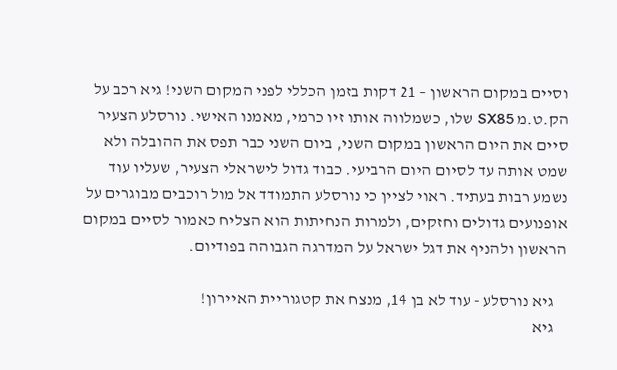וסיים במקום הראשון – 21 דקות בזמן הכללי לפני המקום השני! גיא רכב על הק.ט.מ SX85 שלו, כשמלווה אותו זיו כרמי, מאמנו האישי. נורסלע הצעיר סיים את היום הראשון במקום השני, ביום השני כבר תפס את ההובלה ולא שמט אותה עד לסיום היום הרביעי. כבוד גדול לישראלי הצעיר, שעליו עוד נשמע רבות בעתיד. ראוי לציין כי נורסלע התמודד אל מול רוכבים מבוגרים על אופנועים גדולים וחזקים, ולמרות הנחיתות הוא הצליח כאמור לסיים במקום הראשון ולהניף את דגל ישראל על המדרגה הגבוהה בפודיום.

    גיא נורסלע - עוד לא בן 14, מנצח את קטגוריית האיירון!
    גיא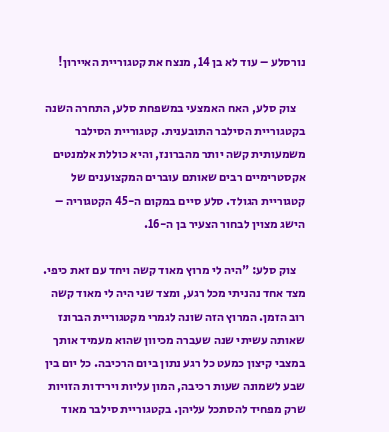נורסלע – עוד לא בן 14, מנצח את קטגוריית האיירון!

    צוק סלע, האח האמצעי במשפחת סלע, התחרה השנה בקטגוריית הסילבר התובענית. קטגוריית הסילבר משמעותית קשה יותר מהברונז, והיא כוללת אלמנטים אקסטרימיים רבים שאותם עוברים המקצוענים של קטגוריית הגולד. סלע סיים במקום ה-45 הקטגוריה – הישג מצוין לבחור הצעיר בן ה-16.

    צוק סלע: "היה לי מרוץ מאוד קשה ויחד עם זאת כיפי. מצד אחד נהניתי מכל רגע, ומצד שני היה לי מאוד קשה רוב הזמן. המרוץ הזה שונה לגמרי מקטגוריית הברונז שאותה עשיתי שנה שעברה מכיוון שהוא מעמיד אותך במצבי קיצון כמעט כל רגע נתון ביום הרכיבה. כל יום בין שבע לשמונה שעות רכיבה, המון עליות וירידות הזויות שרק מפחיד להסתכל עליהן. בקטגוריית סילבר מאוד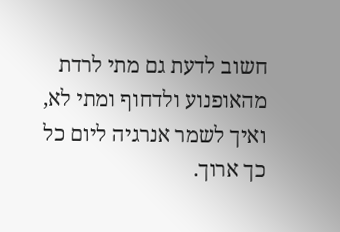חשוב לדעת גם מתי לרדת מהאופנוע ולדחוף ומתי לא, ואיך לשמר אנרגיה ליום כל כך ארוך.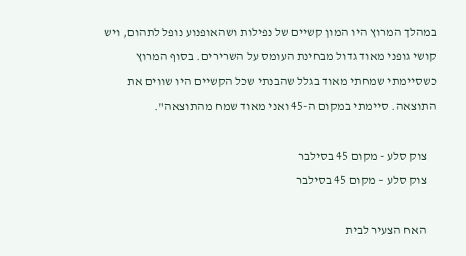במהלך המרוץ היו המון קשיים של נפילות ושהאופנוע נופל לתהום, ויש קושי גופני מאוד גדול מבחינת העומס על השרירים. בסוף המרוץ כשסיימתי שמחתי מאוד בגלל שהבנתי שכל הקשיים היו שווים את התוצאה. סיימתי במקום ה-45 ואני מאוד שמח מהתוצאה".

    צוק סלע - מקום 45 בסילבר
    צוק סלע – מקום 45 בסילבר

    האח הצעיר לבית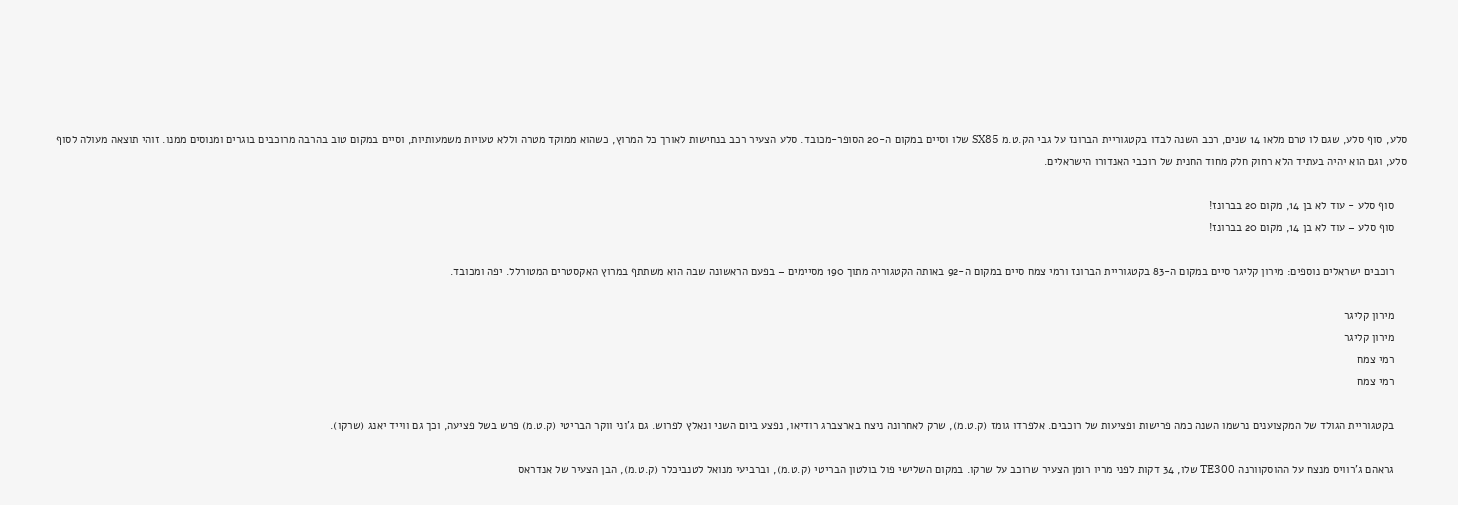סלע, סוף סלע, שגם לו טרם מלאו 14 שנים, רכב השנה לבדו בקטגוריית הברונז על גבי הק.ט.מ SX85 שלו וסיים במקום ה-20 הסופר-מכובד. סלע הצעיר רכב בנחישות לאורך כל המרוץ, כשהוא ממוקד מטרה וללא טעויות משמעותיות, וסיים במקום טוב בהרבה מרוכבים בוגרים ומנוסים ממנו. זוהי תוצאה מעולה לסוף סלע, וגם הוא יהיה בעתיד הלא רחוק חלק מחוד החנית של רוכבי האנדורו הישראלים.

    סוף סלע - עוד לא בן 14, מקום 20 בברונז!
    סוף סלע – עוד לא בן 14, מקום 20 בברונז!

    רוכבים ישראלים נוספים: מירון קליגר סיים במקום ה-83 בקטגוריית הברונז ורמי צמח סיים במקום ה-92 באותה הקטגוריה מתוך 190 מסיימים – בפעם הראשונה שבה הוא משתתף במרוץ האקסטרים המטורלל. יפה ומכובד.

    מירון קליגר
    מירון קליגר
    רמי צמח
    רמי צמח

    בקטגוריית הגולד של המקצוענים נרשמו השנה כמה פרישות ופציעות של רוכבים. אלפרדו גומז (ק.ט.מ), שרק לאחרונה ניצח בארצברג רודיאו, נפצע ביום השני ונאלץ לפרוש. גם ג'וני ווקר הבריטי (ק.ט.מ) פרש בשל פציעה, וכך גם ווייד יאנג (שרקו).

    גראהם ג'רוויס מנצח על ההוסקוורנה TE300 שלו, 34 דקות לפני מריו רומן הצעיר שרוכב על שרקו. במקום השלישי פול בולטון הבריטי (ק.ט.מ), וברביעי מנואל לטנביכלר (ק.ט.מ), הבן הצעיר של אנדראס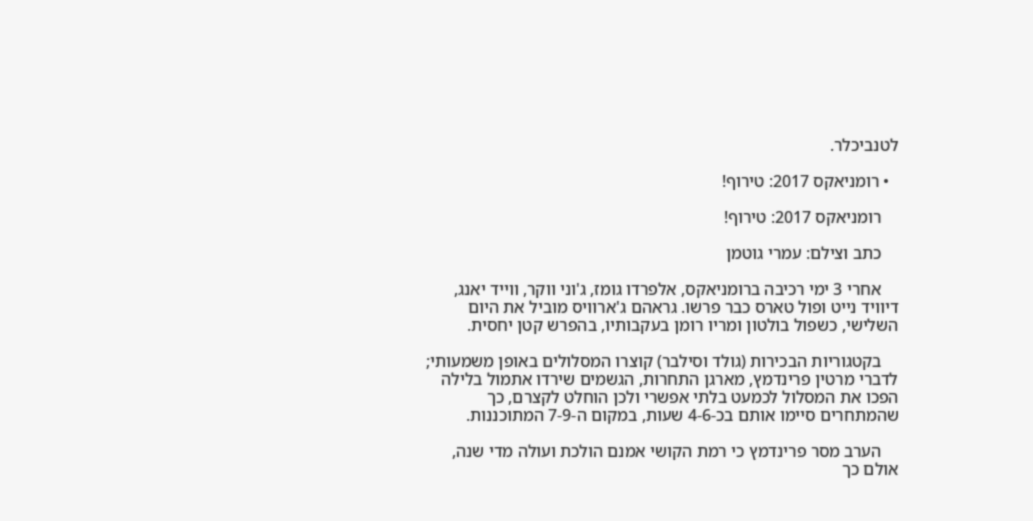לטנביכלר.

  • רומניאקס 2017: טירוף!

    רומניאקס 2017: טירוף!

    כתב וצילם: עמרי גוטמן

    אחרי 3 ימי רכיבה ברומניאקס, אלפרדו גומז, ג'וני ווקר, ווייד יאנג, דיוויד נייט ופול טארס כבר פרשו. גראהם ג'ארוויס מוביל את היום השלישי, כשפול בולטון ומריו רומן בעקבותיו, בהפרש קטן יחסית.

    בקטגוריות הבכירות (גולד וסילבר) קוצרו המסלולים באופן משמעותי; לדברי מרטין פרינדמץ, מארגן התחרות, הגשמים שירדו אתמול בלילה הפכו את המסלול לכמעט בלתי אפשרי ולכן הוחלט לקצרם, כך שהמתחרים סיימו אותם בכ-4-6 שעות, במקום ה-7-9 המתוכננות.

    הערב מסר פרינדמץ כי רמת הקושי אמנם הולכת ועולה מדי שנה, אולם כך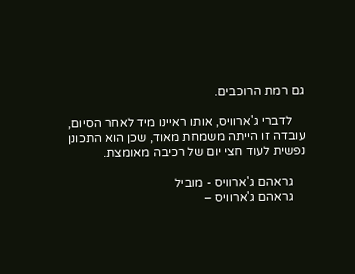גם רמת הרוכבים.

    לדברי ג'ארוויס, אותו ראיינו מיד לאחר הסיום, עובדה זו הייתה משמחת מאוד, שכן הוא התכונן נפשית לעוד חצי יום של רכיבה מאומצת.

    גראהם ג'ארוויס - מוביל
    גראהם ג'ארוויס –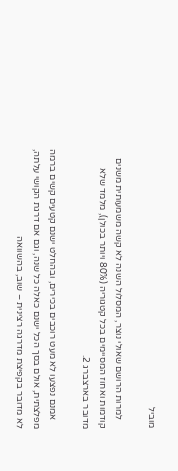מוביל

    למרות הרושם שאולי נוצר, המסלול השנה לא קשה משמעותית משנים קודמות ואחוז המסיימים בכל קטגוריה (80% ויותר בכולן), מלמד שלא מדובר בארצברג 2.

    אמנם נפצעו לא מעט רוכבים בכירים, ובהחלט ישנם קטעים קשים ברמה מפלצתית, אולם בסך הכל ישנם כאלה כל שנה, וגם אם דרגת הקושי עלתה, לא מדובר בקפיצת מדרגה רצינית – שוב, בהשוואה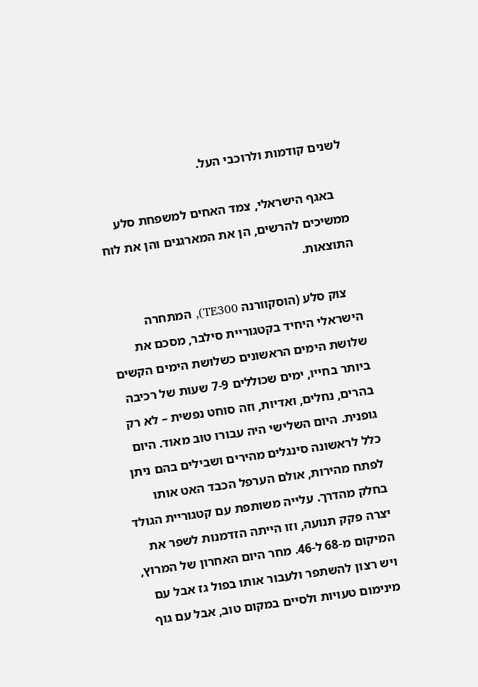לשנים קודמות ולרוכבי העל.

    באגף הישראלי, צמד האחים למשפחת סלע ממשיכים להרשים, הן את המארגנים והן את לוח התוצאות.

    צוק סלע (הוסקוורנה TE300), המתחרה הישראלי היחיד בקטגוריית סילבר, מסכם את שלושת הימים הראשונים כשלושת הימים הקשים ביותר בחייו, ימים שכוללים 7-9 שעות של רכיבה בהרים, נחלים, ואדיות, וזה סוחט נפשית – לא רק גופנית. היום השלישי היה עבורו טוב מאוד. היום כלל לראשונה סינגלים מהירים ושבילים בהם ניתן לפתח מהירות, אולם הערפל הכבד האט אותו בחלק מהדרך. עלייה משותפת עם קטגוריית הגולד יצרה פקק תנועה, וזו הייתה הזדמנות לשפר את המיקום מ-68 ל-46. מחר היום האחרון של המרוץ, ויש רצון להשתפר ולעבור אותו בפול גז אבל עם מינימום טעויות ולסיים במקום טוב, אבל עם גוף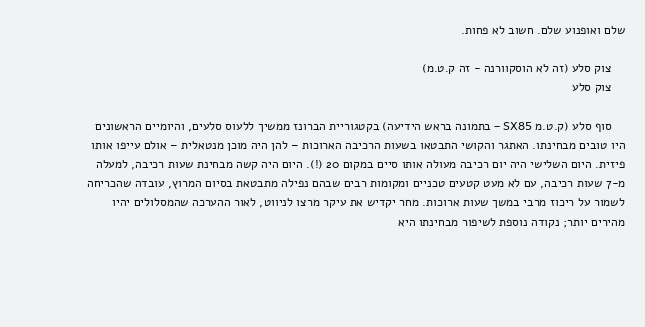שלם ואופנוע שלם. חשוב לא פחות.

    צוק סלע (זה לא הוסקוורנה - זה ק.ט.מ)
    צוק סלע

    סוף סלע (ק.ט.מ SX85 – בתמונה בראש הידיעה) בקטגוריית הברונז ממשיך ללעוס סלעים, והיומיים הראשונים היו טובים מבחינתו. האתגר והקושי התבטאו בשעות הרכיבה הארוכות – להן היה מוכן מנטאלית – אולם עייפו אותו פיזית. היום השלישי היה יום רכיבה מעולה אותו סיים במקום 20 (!). היום היה קשה מבחינת שעות רכיבה, למעלה מ-7 שעות רכיבה, עם לא מעט קטעים טכניים ומקומות רבים שבהם נפילה מתבטאת בסיום המרוץ, עובדה שהכריחה לשמור על ריכוז מרבי במשך שעות ארוכות. מחר יקדיש את עיקר מרצו לניווט, לאור ההערכה שהמסלולים יהיו מהירים יותר; נקודה נוספת לשיפור מבחינתו היא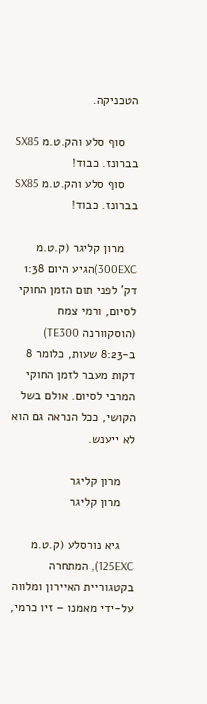הטכניקה.

    סוף סלע והק.ט.מ SX85 בברונז. כבוד!
    סוף סלע והק.ט.מ SX85 בברונז. כבוד!

    מרון קליגר (ק.ט.מ 300EXC)הגיע היום 1:38 דק' לפני תום הזמן החוקי לסיום, ורמי צמח (הוסקוורנה TE300) ב-8:23 שעות, כלומר 8 דקות מעבר לזמן החוקי המרבי לסיום. אולם בשל הקושי, ככל הנראה גם הוא לא ייענש.

    מרון קליגר
    מרון קליגר

    גיא נורסלע (ק.ט.מ 125EXC), המתחרה בקטגוריית האיירון ומלווה על-ידי מאמנו – זיו כרמי,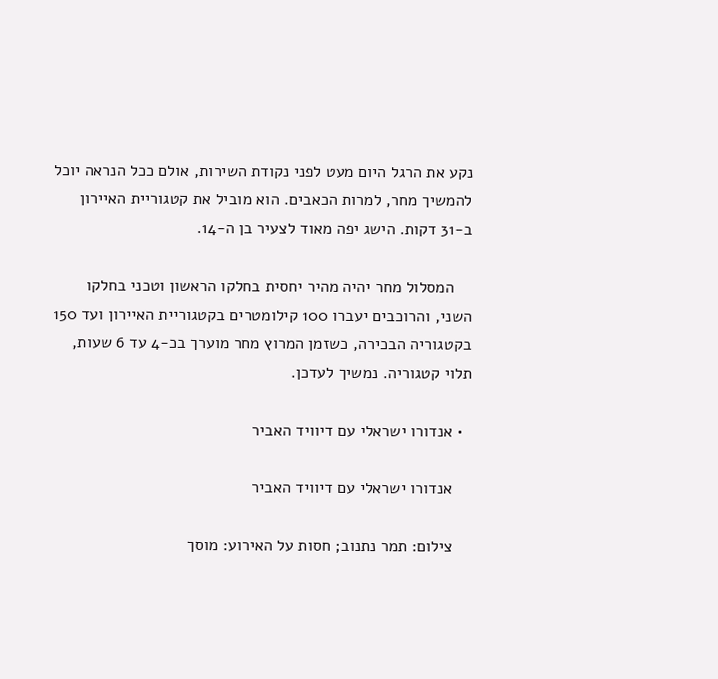נקע את הרגל היום מעט לפני נקודת השירות, אולם ככל הנראה יוכל להמשיך מחר, למרות הכאבים. הוא מוביל את קטגוריית האיירון ב-31 דקות. הישג יפה מאוד לצעיר בן ה-14.

    המסלול מחר יהיה מהיר יחסית בחלקו הראשון וטכני בחלקו השני, והרוכבים יעברו 100 קילומטרים בקטגוריית האיירון ועד 150 בקטגוריה הבכירה, כשזמן המרוץ מחר מוערך בכ-4 עד 6 שעות, תלוי קטגוריה. נמשיך לעדכן.

  • אנדורו ישראלי עם דיוויד האביר

    אנדורו ישראלי עם דיוויד האביר

    צילום: תמר נתנוב; חסות על האירוע: מוסך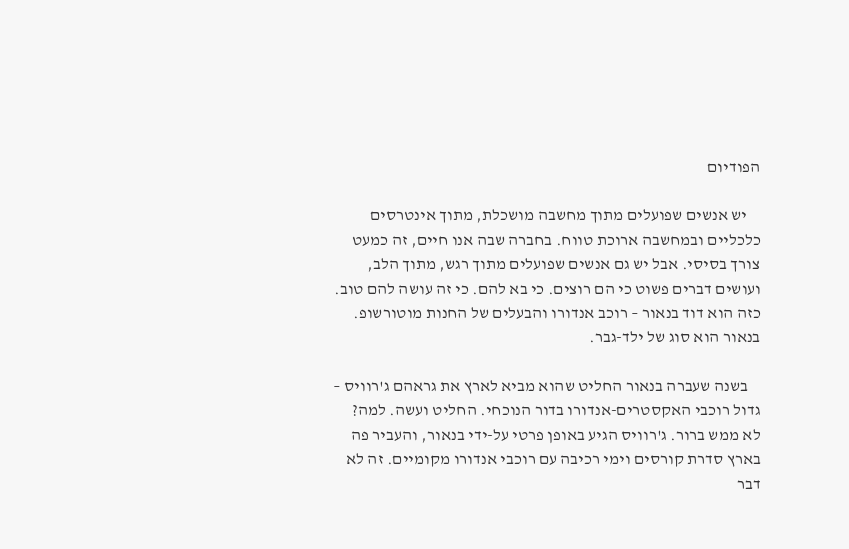הפודיום

    יש אנשים שפועלים מתוך מחשבה מושכלת, מתוך אינטרסים כלכליים ובמחשבה ארוכת טווח. בחברה שבה אנו חיים, זה כמעט צורך בסיסי. אבל יש גם אנשים שפועלים מתוך רגש, מתוך הלב, ועושים דברים פשוט כי הם רוצים. כי בא להם. כי זה עושה להם טוב. כזה הוא דוד בנאור – רוכב אנדורו והבעלים של החנות מוטורשופ. בנאור הוא סוג של ילד-גבר.

    בשנה שעברה בנאור החליט שהוא מביא לארץ את גראהם ג'רוויס – גדול רוכבי האקסטרים-אנדורו בדור הנוכחי. החליט ועשה. למה? לא ממש ברור. ג'רוויס הגיע באופן פרטי על-ידי בנאור, והעביר פה בארץ סדרת קורסים וימי רכיבה עם רוכבי אנדורו מקומיים. זה לא דבר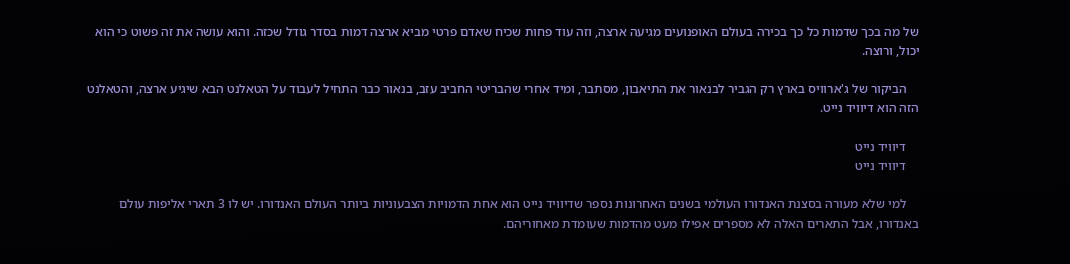של מה בכך שדמות כל כך בכירה בעולם האופנועים מגיעה ארצה, וזה עוד פחות שכיח שאדם פרטי מביא ארצה דמות בסדר גודל שכזה. והוא עושה את זה פשוט כי הוא יכול, ורוצה.

    הביקור של ג'ארוויס בארץ רק הגביר לבנאור את התיאבון, מסתבר, ומיד אחרי שהבריטי החביב עזב, בנאור כבר התחיל לעבוד על הטאלנט הבא שיגיע ארצה, והטאלנט הזה הוא דיוויד נייט.

    דיוויד נייט
    דיוויד נייט

    למי שלא מעורה בסצנת האנדורו העולמי בשנים האחרונות נספר שדיוויד נייט הוא אחת הדמויות הצבעוניות ביותר העולם האנדורו. יש לו 3 תארי אליפות עולם באנדורו, אבל התארים האלה לא מספרים אפילו מעט מהדמות שעומדת מאחוריהם.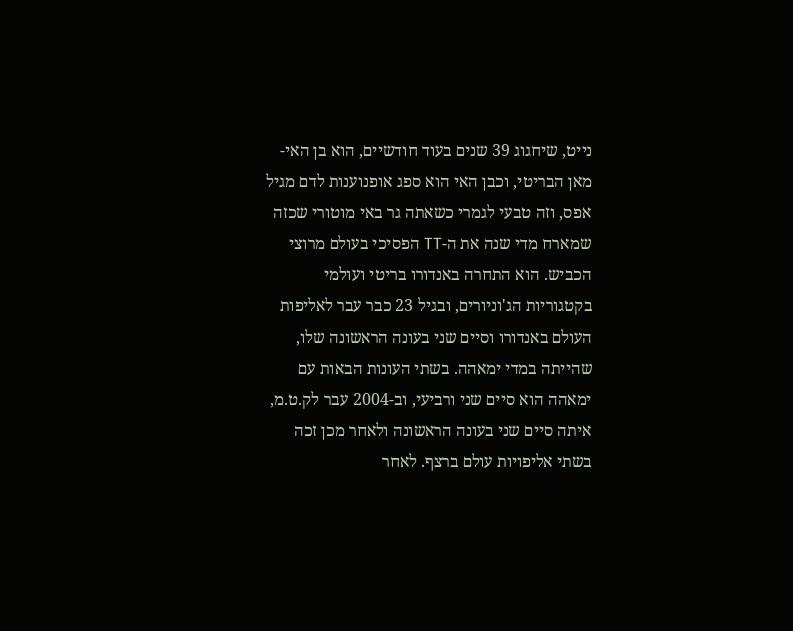נייט, שיחגוג 39 שנים בעוד חודשיים, הוא בן האי-מאן הבריטי, וכבן האי הוא ספג אופנוענות לדם מגיל אפס, וזה טבעי לגמרי כשאתה גר באי מוטורי שכזה שמארח מדי שנה את ה-TT הפסיכי בעולם מרוצי הכביש. הוא התחרה באנדורו בריטי ועולמי בקטגוריות הג'וניורים, ובגיל 23 כבר עבר לאליפות העולם באנדורו וסיים שני בעונה הראשונה שלו, שהייתה במדי ימאהה. בשתי העונות הבאות עם ימאהה הוא סיים שני ורביעי, וב-2004 עבר לק.ט.מ, איתה סיים שני בעונה הראשונה ולאחר מכן זכה בשתי אליפויות עולם ברצף. לאחר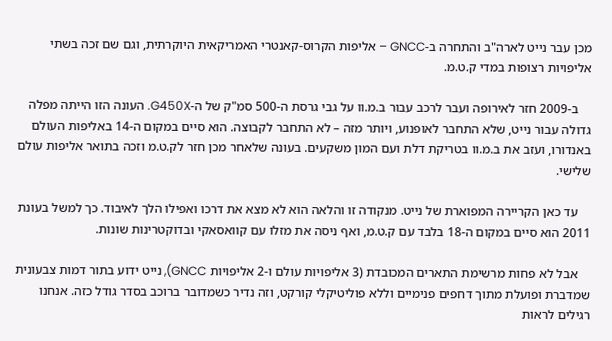מכן עבר נייט לארה"ב והתחרה ב-GNCC – אליפות הקרוס-קאנטרי האמריקאית היוקרתית, וגם שם זכה בשתי אליפויות רצופות במדי ק.ט.מ.

    ב-2009 חזר לאירופה ועבר לרכב עבור ב.מ.וו על גבי גרסת ה-500 סמ"ק של ה-G450X. העונה הזו הייתה מפלה גדולה עבור נייט, שלא התחבר לאופנוע, ויותר מזה – לא התחבר לקבוצה. הוא סיים במקום ה-14 באליפות העולם באנדורו, ועזב את ב.מ.וו בטריקת דלת ועם המון משקעים. בעונה שלאחר מכן חזר לק.ט.מ וזכה בתואר אליפות עולם שלישי.

    עד כאן הקריירה המפוארת של נייט. מנקודה זו והלאה הוא לא מצא את דרכו ואפילו הלך לאיבוד. כך למשל בעונת 2011 הוא סיים במקום ה-18 בלבד עם ק.ט.מ, ואף ניסה את מזלו עם קוואסאקי ובדוקטרינות שונות.

    אבל לא פחות מרשימת התארים המכובדת (3 אליפויות עולם ו-2 אליפויות GNCC), נייט ידוע בתור דמות צבעונית שמדברת ופועלת מתוך דחפים פנימיים וללא פוליטיקלי קורקט, וזה נדיר כשמדובר ברוכב בסדר גודל כזה. אנחנו רגילים לראות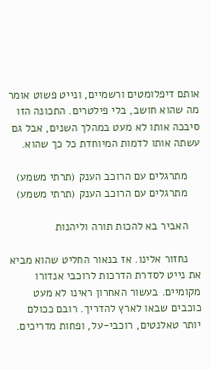אותם דיפלומטים ורשמיים, ונייט פשוט אומר מה שהוא חושב, בלי פילטרים. התכונה הזו סיבכה אותו לא מעט במהלך השנים, אבל גם עשתה אותו לדמות המיוחדת כל כך שהוא.

    מתרגלים עם הרוכב הענק (תרתי משמע)
    מתרגלים עם הרוכב הענק (תרתי משמע)

    האביר בא להכות תורה וליהנות

    נחזור אלינו. אז בנאור החליט שהוא מביא את נייט לסדרת הדרכות לרוכבי אנדורו מקומיים. בעשור האחרון ראינו לא מעט כוכבים שבאו לארץ להדריך. רובם ככולם יותר טאלנטים, רוכבי-על, ופחות מדריכים.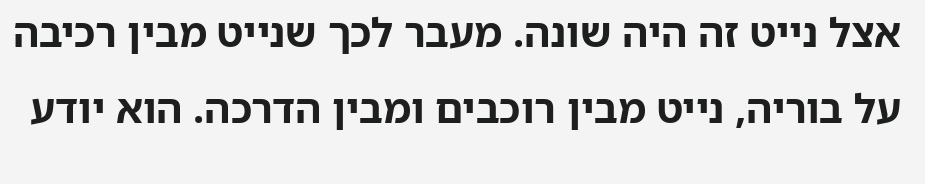אצל נייט זה היה שונה. מעבר לכך שנייט מבין רכיבה על בוריה, נייט מבין רוכבים ומבין הדרכה. הוא יודע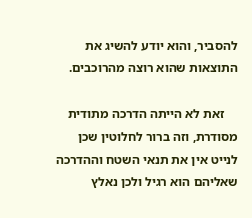להסביר, והוא יודע להשיג את התוצאות שהוא רוצה מהרוכבים.

    זאת לא הייתה הדרכה מתודית מסודרת, וזה ברור לחלוטין שכן לנייט אין את תנאי השטח וההדרכה שאליהם הוא רגיל ולכן נאלץ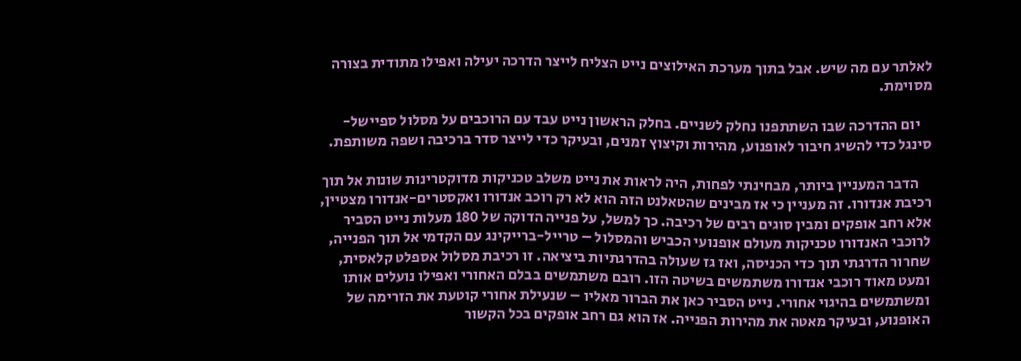לאלתר עם מה שיש. אבל בתוך מערכת האילוצים נייט הצליח לייצר הדרכה יעילה ואפילו מתודית בצורה מסוימת.

    יום ההדרכה שבו השתתפנו נחלק לשניים. בחלק הראשון נייט עבד עם הרוכבים על מסלול ספיישל-סינגל כדי להשיג חיבור לאופנוע, מהירות וקיצוץ זמנים, ובעיקר כדי לייצר סדר ברכיבה ושפה משותפת.

    הדבר המעניין ביותר, מבחינתי לפחות, היה לראות את נייט משלב טכניקות מדוקטרינות שונות אל תוך רכיבת אנדורו. זה מעניין כי אז מבינים שהטאלנט הזה הוא לא רק רוכב אנדורו ואקסטרים-אנדורו מצטיין, אלא רחב אופקים ומבין סוגים רבים של רכיבה. כך למשל, על פנייה הדוקה של 180 מעלות נייט הסביר לרוכבי האנדורו טכניקות מעולם אופנועי הכביש והמסלול – טרייל-ברייקינג עם הקדמי אל תוך הפנייה, שחרור הדרגתי תוך כדי הכניסה, ואז גז שעולה בהדרגתיות ביציאה. זו רכיבת מסלול אספלט קלאסית, ומעט מאוד רוכבי אנדורו משתמשים בשיטה הזו. רובם משתמשים בבלם האחורי ואפילו נועלים אותו ומשתמשים בהיגוי אחורי. נייט הסביר כאן את הברור מאליו – שנעילת אחורי קוטעת את הזרימה של האופנוע, ובעיקר מאטה את מהירות הפנייה. אז הוא גם רחב אופקים בכל הקשור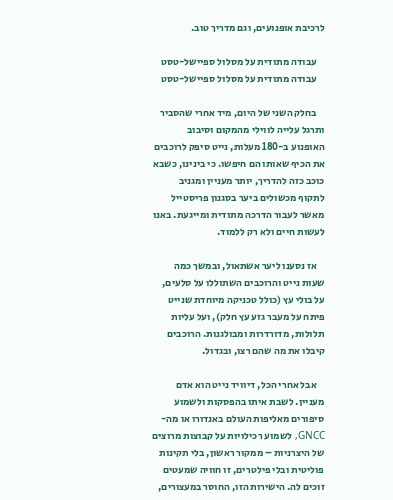לרכיבת אופנועים, וגם מדריך טוב.

    עבודה מתודית על מסלול ספיישל-טסט
    עבודה מתודית על מסלול ספיישל-טסט

    בחלק השני של היום, מיד אחרי שהסביר ותרגל עלייה לווילי מהמקום וסיבוב האופנוע ב-180 מעלות, נייט סיפק לרוכבים את הכיף שאותו הם חיפשו. כי בינינו, כשבא כוכב כזה להדריך, יותר מעניין ומגניב לתקוף מכשולים ביער בסגנון פריסטייל מאשר לעבור הדרכה מתודית ומייגעת. באנו לעשות חיים ולא רק ללמוד.

    אז נסענו ליער אשתאול, ובמשך כמה שעות נייט והרוכבים השתוללו על סלעים, על בולי עץ (כולל טכניקה מיוחדת שנייט פיתח על מעבר גזע עץ חלק), ועל עליות תלולות, מדורדרות ומבולגנות. הרוכבים קיבלו את מה שהם רצו, ובגדול.

    אבל אחרי הכל, דיוויד נייט הוא אדם מעניין. לשבת איתו בהפסקות ולשמוע סיפורים מאליפות העולם באנדורו או מה-GNCC, לשמוע רכילויות על קבוצות מרוצים של היצרניות – ממקור ראשון, בלי תקינות פוליטית ובלי פילטרים, זו חוויה שמעטים זוכים לה. הישירות הזו, החוסר במעצורים,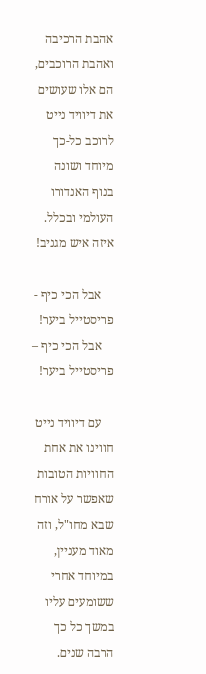אהבת הרכיבה ואהבת הרוכבים, הם אלו שעושים את דיוויד נייט לרוכב כל-כך מיוחד ושונה בנוף האנדורו העולמי ובכלל. איזה איש מגניב!

    אבל הכי כיף - פריסטייל ביער!
    אבל הכי כיף – פריסטייל ביער!

    עם דיוויד נייט חווינו את אחת החוויות הטובות שאפשר על אורח שבא מחו"ל, וזה מאוד מעניין, במיוחד אחרי ששומעים עליו במשך כל כך הרבה שנים.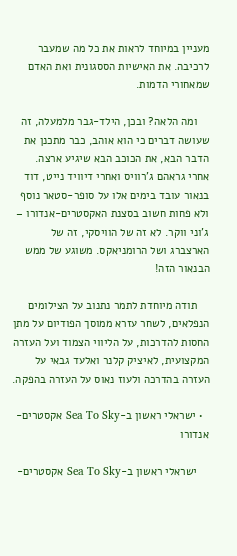מעניין במיוחד לראות את כל מה שמעבר לרכיבה. את האישיות הססגונית ואת האדם שמאחורי הדמות.

    ומה הלאה? ובכן, הילד-גבר מלמעלה, זה שעושה דברים כי הוא אוהב, כבר מתכנן את הדבר הבא, את הכוכב הבא שיגיע ארצה. אחרי גראהם ג'רוויס ואחרי דיוויד נייט, דוד בנאור עובד בימים אלו על סופר-סטאר נוסף ולא פחות חשוב בסצנת האקסטרים-אנדורו – ג'וני ווקר. לא זה של הוויסקי, זה של הארצברג ושל הרומניאקס. משוגע של ממש הבנאור הזה!

    תודה מיוחדת לתמר נתנוב על הצילומים הנפלאים, לשחר עזרא ממוסך הפודיום על מתן החסות להדרכות, על הליווי הצמוד ועל העזרה המקצועית, לאיציק קלנר ואלעד גבאי על העזרה בהדרכה ולעוז נאוס על העזרה בהפקה.

  • ישראלי ראשון ב-Sea To Sky אקסטרים-אנדורו

    ישראלי ראשון ב-Sea To Sky אקסטרים-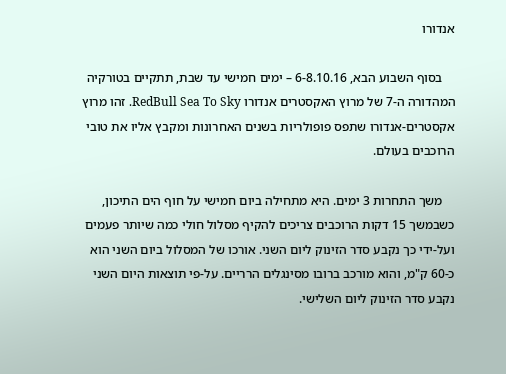אנדורו

    בסוף השבוע הבא, 6-8.10.16 – ימים חמישי עד שבת, תתקיים בטורקיה המהדורה ה-7 של מרוץ האקסטרים אנדורו RedBull Sea To Sky. זהו מרוץ אקסטרים-אנדורו שתפס פופולריות בשנים האחרונות ומקבץ אליו את טובי הרוכבים בעולם.

    משך התחרות 3 ימים. היא מתחילה ביום חמישי על חוף הים התיכון, כשבמשך 15 דקות הרוכבים צריכים להקיף מסלול חולי כמה שיותר פעמים ועל-ידי כך נקבע סדר הזינוק ליום השני. אורכו של המסלול ביום השני הוא כ-60 ק"מ, והוא מורכב ברובו מסינגלים הרריים. על-פי תוצאות היום השני נקבע סדר הזינוק ליום השלישי.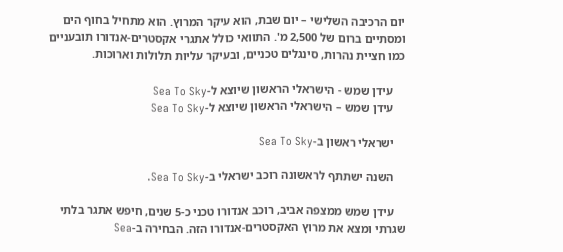יום הרכיבה השלישי – יום שבת, הוא עיקר המרוץ. הוא מתחיל בחוף הים ומסתיים ברום של 2,500 מ'. התוואי כולל אתגרי אקסטרים-אנדורו תובעניים כמו חציית נהרות, סינגלים טכניים, ובעיקר עליות תלולות וארוכות.

    עידן שמש - הישראלי הראשון שיוצא ל-Sea To Sky
    עידן שמש – הישראלי הראשון שיוצא ל-Sea To Sky

    ישראלי ראשון ב-Sea To Sky

    השנה ישתתף לראשונה רוכב ישראלי ב-Sea To Sky.

    עידן שמש ממצפה אביב, רוכב אנדורו טכני כ-5 שנים, חיפש אתגר בלתי שגרתי ומצא את מרוץ האקסטרים-אנדורו הזה. הבחירה ב-Sea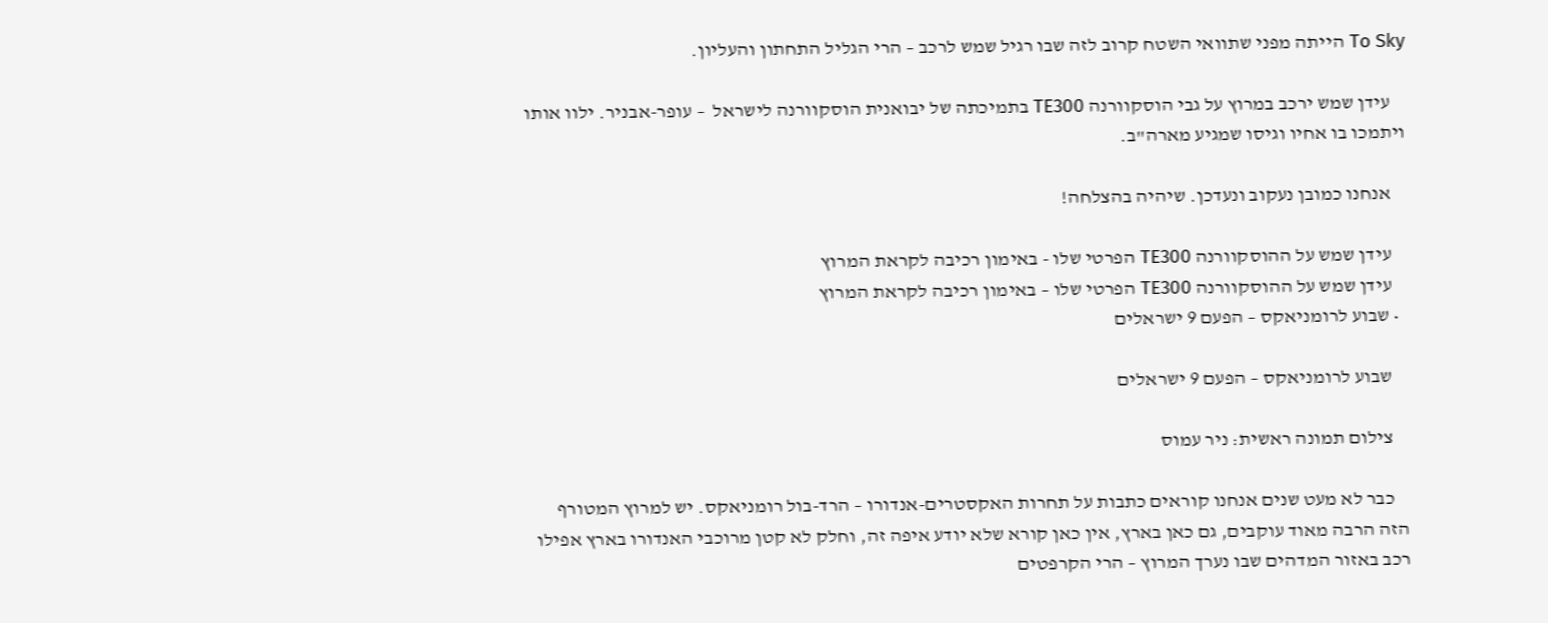To Sky הייתה מפני שתוואי השטח קרוב לזה שבו רגיל שמש לרכב – הרי הגליל התחתון והעליון.

    עידן שמש ירכב במרוץ על גבי הוסקוורנה TE300 בתמיכתה של יבואנית הוסקוורנה לישראל  – עופר-אבניר. ילוו אותו ויתמכו בו אחיו וגיסו שמגיע מארה"ב.

    אנחנו כמובן נעקוב ונעדכן. שיהיה בהצלחה!

    עידן שמש על ההוסקוורנה TE300 הפרטי שלו - באימון רכיבה לקראת המרוץ
    עידן שמש על ההוסקוורנה TE300 הפרטי שלו – באימון רכיבה לקראת המרוץ
  • שבוע לרומניאקס – הפעם 9 ישראלים

    שבוע לרומניאקס – הפעם 9 ישראלים

    צילום תמונה ראשית: ניר עמוס

    כבר לא מעט שנים אנחנו קוראים כתבות על תחרות האקסטרים-אנדורו – הרד-בול רומניאקס. יש למרוץ המטורף הזה הרבה מאוד עוקבים, גם כאן בארץ, אין כאן קורא שלא יודע איפה זה, וחלק לא קטן מרוכבי האנדורו בארץ אפילו רכב באזור המדהים שבו נערך המרוץ – הרי הקרפטים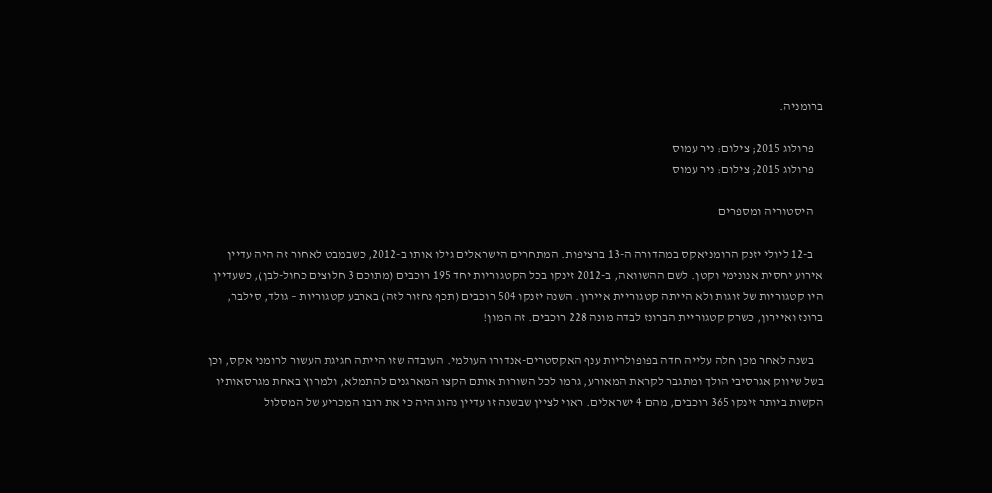ברומניה.

    פרולוג 2015; צילום: ניר עמוס
    פרולוג 2015; צילום: ניר עמוס

    היסטוריה ומספרים

    ב-12 ליולי יזנק הרומניאקס במהדורה ה-13 ברציפות. המתחרים הישראלים גילו אותו ב-2012, כשבמבט לאחור זה היה עדיין אירוע יחסית אנונימי וקטן. לשם ההשוואה, ב-2012 זינקו בכל הקטגוריות יחד 195 רוכבים (מתוכם 3 חלוצים כחול-לבן), כשעדיין היו קטגוריות של זוגות ולא הייתה קטגוריית איירון. השנה יזנקו 504 רוכבים (תכף נחזור לזה) בארבע קטגוריות – גולד, סילבר, ברונז ואיירון, כשרק קטגוריית הברונז לבדה מונה 228 רוכבים. זה המון!

    בשנה לאחר מכן חלה עלייה חדה בפופולריות ענף האקסטרים-אנדורו העולמי. העובדה שזו הייתה חגיגת העשור לרומני אקס, וכן בשל שיווק אגרסיבי הולך ומתגבר לקראת המאורע, גרמו לכל השורות אותם הקצו המארגנים להתמלא, ולמרוץ באחת מגרסאותיו הקשות ביותר זינקו 365 רוכבים, מהם 4 ישראלים. ראוי לציין שבשנה זו עדיין נהוג היה כי את רובו המכריע של המסלול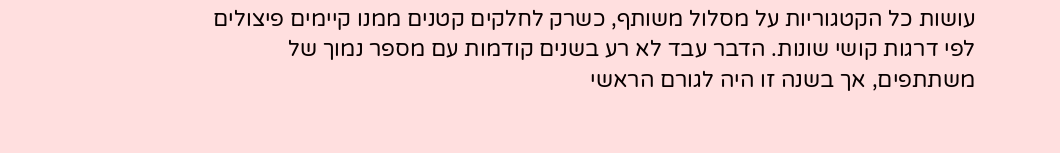עושות כל הקטגוריות על מסלול משותף, כשרק לחלקים קטנים ממנו קיימים פיצולים לפי דרגות קושי שונות. הדבר עבד לא רע בשנים קודמות עם מספר נמוך של משתתפים, אך בשנה זו היה לגורם הראשי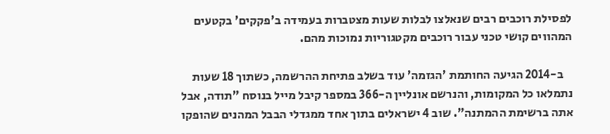לפסילת רוכבים רבים שנאלצו לבלות שעות מצטברות בעמידה ב'פקקים' בקטעים המהווים קושי טכני עבור רוכבים מקטגוריות נמוכות מהם.

    ב-2014 הגיעה החותמת 'הגזמה' עוד בשלב פתיחת ההרשמה, כשתוך 18 שעות נתמלאו כל המקומות, והנרשם אונליין ה-366 במספר קיבל מייל בנוסח "תודה, אבל אתה ברשימת ההמתנה". שוב 4 ישראלים בתוך אחד ממגדלי הבבל המהנים שהופקו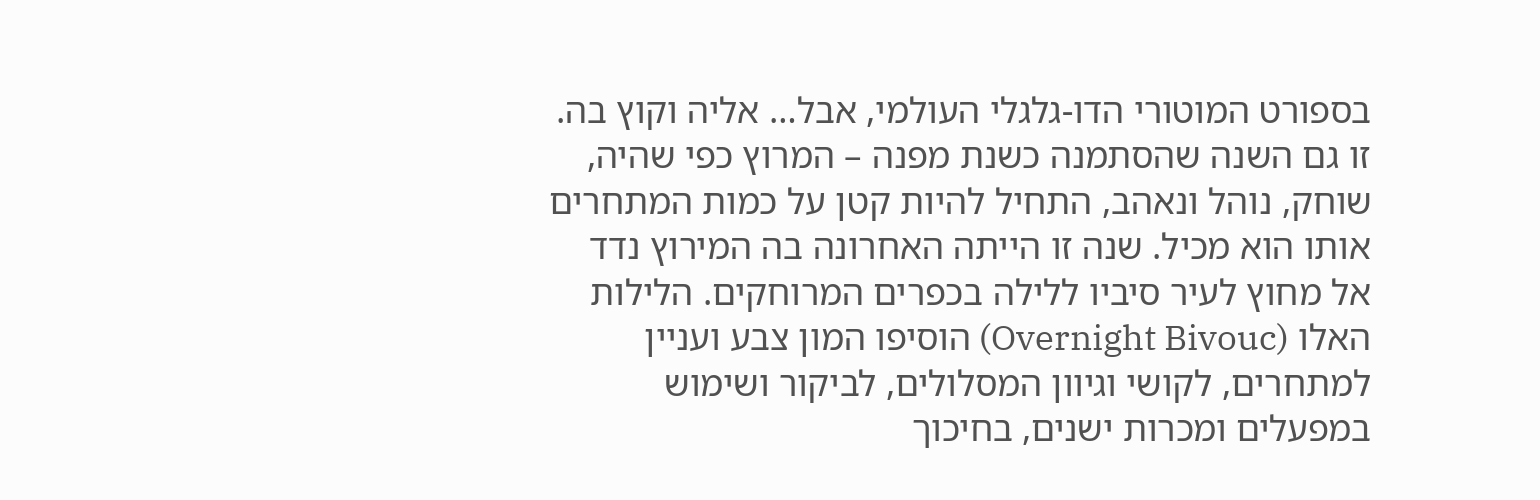בספורט המוטורי הדו-גלגלי העולמי, אבל… אליה וקוץ בה. זו גם השנה שהסתמנה כשנת מפנה – המרוץ כפי שהיה, שוחק, נוהל ונאהב, התחיל להיות קטן על כמות המתחרים אותו הוא מכיל. שנה זו הייתה האחרונה בה המירוץ נדד אל מחוץ לעיר סיביו ללילה בכפרים המרוחקים. הלילות האלו (Overnight Bivouc) הוסיפו המון צבע ועניין למתחרים, לקושי וגיוון המסלולים, לביקור ושימוש במפעלים ומכרות ישנים, בחיכוך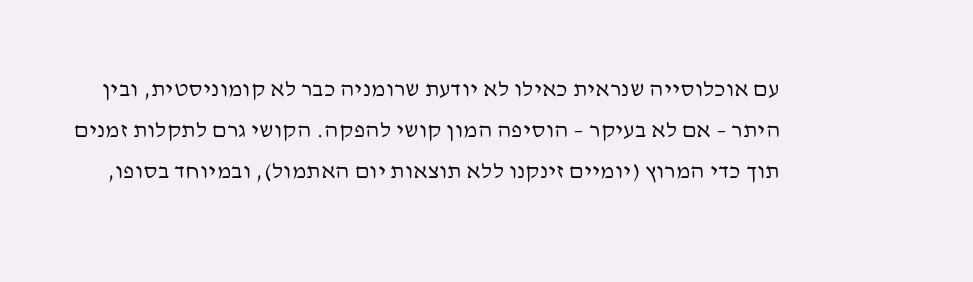עם אוכלוסייה שנראית כאילו לא יודעת שרומניה כבר לא קומוניסטית, ובין היתר – אם לא בעיקר – הוסיפה המון קושי להפקה. הקושי גרם לתקלות זמנים תוך כדי המרוץ (יומיים זינקנו ללא תוצאות יום האתמול), ובמיוחד בסופו,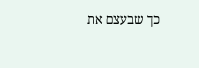כך שבעצם את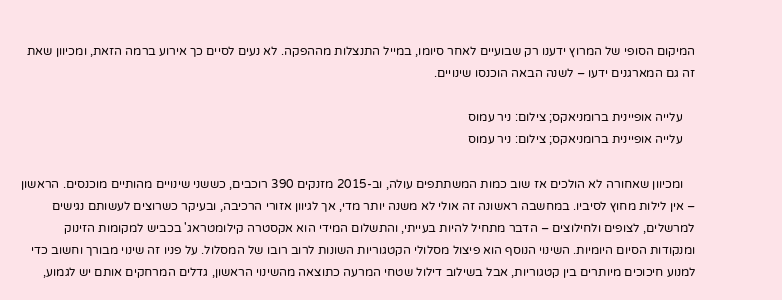המיקום הסופי של המרוץ ידענו רק שבועיים לאחר סיומו, במייל התנצלות מההפקה. לא נעים לסיים כך אירוע ברמה הזאת, ומכיוון שאת זה גם המארגנים ידעו – לשנה הבאה הוכנסו שינויים.

    עלייה אופיינית ברומניאקס; צילום: ניר עמוס
    עלייה אופיינית ברומניאקס; צילום: ניר עמוס

    ומכיוון שאחורה לא הולכים אז שוב כמות המשתתפים עולה, וב-2015 מזנקים 390 רוכבים, כששני שינויים מהותיים מוכנסים. הראשון – אין לילות מחוץ לסיביו. במחשבה ראשונה זה אולי לא משנה יותר מדי, אך לגיוון אזורי הרכיבה, ובעיקר כשרוצים לעשותם נגישים למרשלים, לצופים ולחילוצים – הדבר מתחיל להיות בעייתי, והתשלום המידי הוא אקסטרה קילומטראג' בכביש למקומות הזינוק ומנקודות הסיום היומיות. השינוי הנוסף הוא פיצול מסלולי הקטגוריות השונות לרוב רובו של המסלול. על פניו זה שינוי מבורך וחשוב כדי למנוע חיכוכים מיותרים בין קטגוריות, אבל בשילוב דילול שטחי המרעה כתוצאה מהשינוי הראשון, גדלים המרחקים אותם יש לגמוע,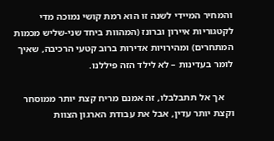והמחיר המיידי לשנה זו הוא רמת קושי נמוכה מדי לקטגוריות איירון וברונז (המהוות ביחד שני-שליש מכמות המתחרים) ומהירויות אדירות ברוב קטעי הרכיבה, שאיך לומר בעדינות – לא לילד הזה פיללנו.

    אך אל תתבלבלו, זה אמנם מריח קצת יותר ממוסחר וקצת יותר עדין, אבל את עבודת הארגון הצוות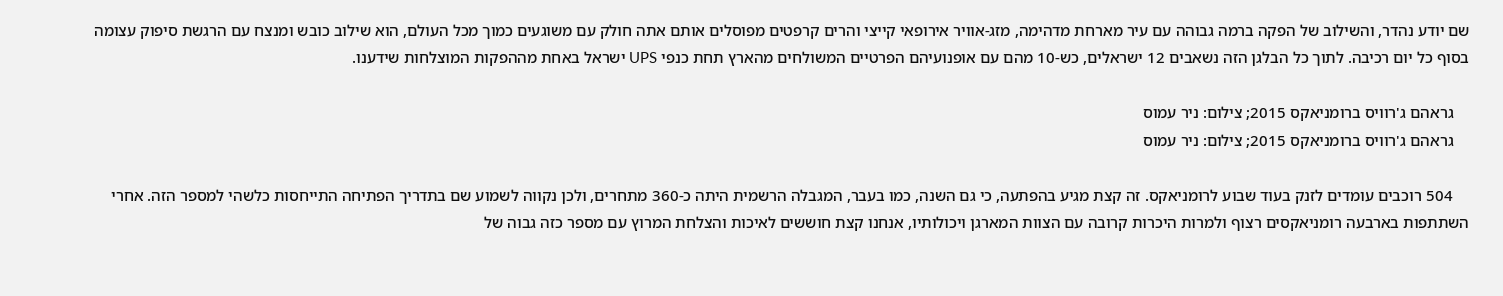שם יודע נהדר, והשילוב של הפקה ברמה גבוהה עם עיר מארחת מדהימה, מזג-אוויר אירופאי קייצי והרים קרפטים מפוסלים אותם אתה חולק עם משוגעים כמוך מכל העולם, הוא שילוב כובש ומנצח עם הרגשת סיפוק עצומה בסוף כל יום רכיבה. לתוך כל הבלגן הזה נשאבים 12 ישראלים, כש-10 מהם עם אופנועיהם הפרטיים המשולחים מהארץ תחת כנפי UPS ישראל באחת מההפקות המוצלחות שידענו.

    גראהם ג'רוויס ברומניאקס 2015; צילום: ניר עמוס
    גראהם ג'רוויס ברומניאקס 2015; צילום: ניר עמוס

    504 רוכבים עומדים לזנק בעוד שבוע לרומניאקס. זה קצת מגיע בהפתעה, כי גם השנה, כמו בעבר, המגבלה הרשמית היתה כ-360 מתחרים, ולכן נקווה לשמוע שם בתדריך הפתיחה התייחסות כלשהי למספר הזה. אחרי השתתפות בארבעה רומניאקסים רצוף ולמרות היכרות קרובה עם הצוות המארגן ויכולותיו, אנחנו קצת חוששים לאיכות והצלחת המרוץ עם מספר כזה גבוה של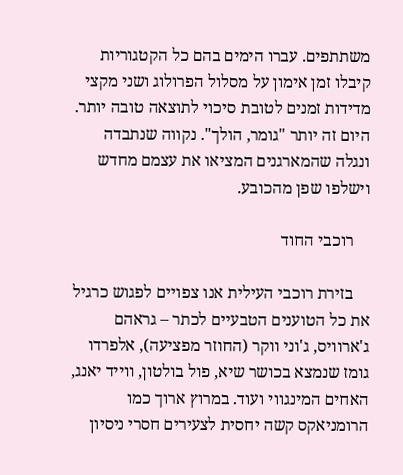משתתפים. עברו הימים בהם כל הקטגוריות קיבלו זמן אימון על מסלול הפרולוג ושני מקצי מדידות זמנים לטובת סיכוי לתוצאה טובה יותר. היום זה יותר "גומר, הולך". נקווה שנתבדה ונגלה שהמארגנים המציאו את עצמם מחדש וישלפו שפן מהכובע.

    רוכבי החוד

    בזירת רוכבי העילית אנו צפויים לפגוש כרגיל את כל הטוענים הטבעיים לכתר – גראהם ג'ארוויס, ג'וני ווקר (החוזר מפציעה), אלפרדו גומז שנמצא בכושר שיא, פול בולטון, ווייד יאנג, האחים המינגווי ועוד. במרוץ ארוך כמו הרומניאקס קשה יחסית לצעירים חסרי ניסיון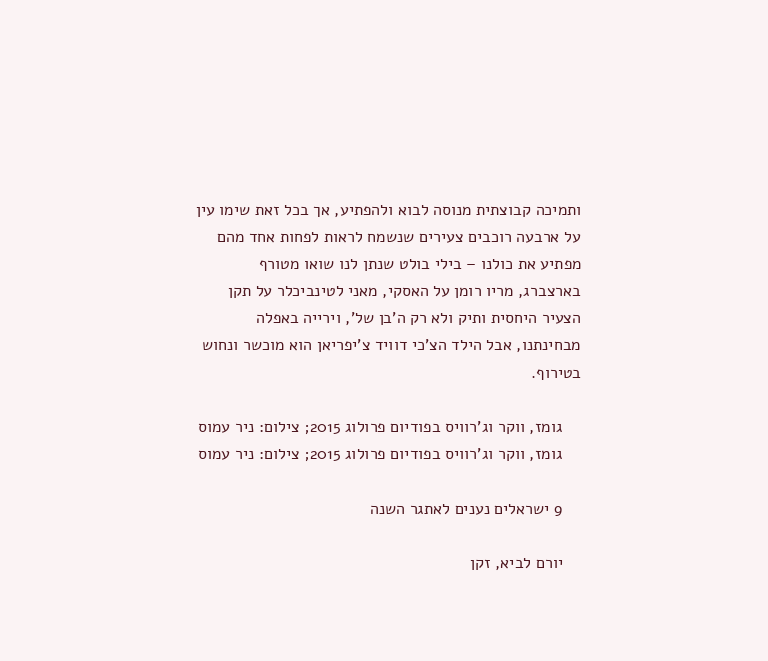ותמיכה קבוצתית מנוסה לבוא ולהפתיע, אך בכל זאת שימו עין על ארבעה רוכבים צעירים שנשמח לראות לפחות אחד מהם מפתיע את כולנו – בילי בולט שנתן לנו שואו מטורף בארצברג, מריו רומן על האסקי, מאני לטינביכלר על תקן הצעיר היחסית ותיק ולא רק ה'בן של', וירייה באפלה מבחינתנו, אבל הילד הצ'כי דוויד צ'יפריאן הוא מוכשר ונחוש בטירוף.

    גומז, ווקר וג'רוויס בפודיום פרולוג 2015; צילום: ניר עמוס
    גומז, ווקר וג'רוויס בפודיום פרולוג 2015; צילום: ניר עמוס

    9 ישראלים נענים לאתגר השנה

    יורם לביא, זקן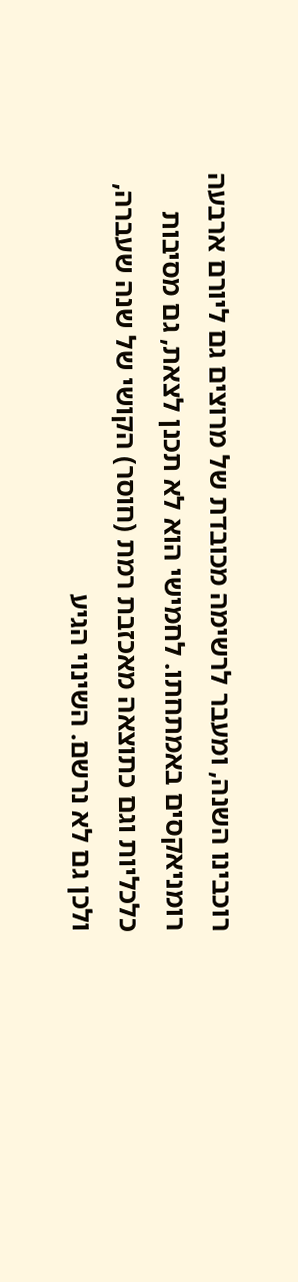רוכבינו השנה, ומעבר לרשימה מכובדת של מרוצים גם ליורם ארבעה רומניאקסים באמתחתו. לחמישי הוא לא תכנן לצאת, גם מסיבות כלכליות וגם כתוצאה מאכזבת רמת (חוסר) הקושי של שנה שעברה, ולכן גם לא נרשם. השינוי הגיע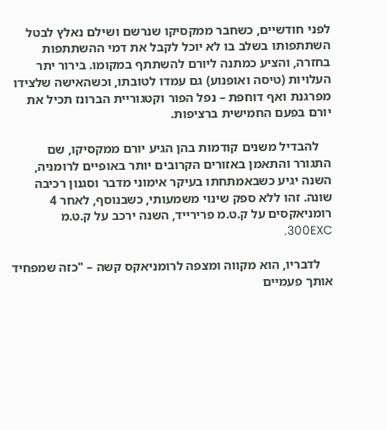לפני חודשיים, כשחבר ממקסיקו שנרשם ושילם נאלץ לבטל השתתפותו בשלב בו לא יוכל לקבל את דמי ההשתתפות בחזרה, והציע כמתנה ליורם להשתתף במקומו. בירור יתר העלויות (טיסה ואופנוע) גם עמדו לטובתו, וכשהאישה שלצידו מפרגנת ואף דוחפת – נפל הפור וקטגוריית הברונז תכיל את יורם בפעם החמישית ברציפות.

    להבדיל משנים קודמות בהן הגיע יורם ממקסיקו, שם התגורר והתאמן באזורים הקרובים יותר באופיים לרומניה, השנה יגיע כשבאמתחתו בעיקר אימוני מדבר וסגנון רכיבה שונה. זהו ללא ספק שינוי משמעותי, כשבנוסף, לאחר 4 רומניאקסים על ק.ט.מ פרירייד, השנה ירכב על ק.ט.מ 300EXC.

    לדבריו, הוא מקווה ומצפה לרומניאקס קשה – "כזה שמפחיד אותך פעמיים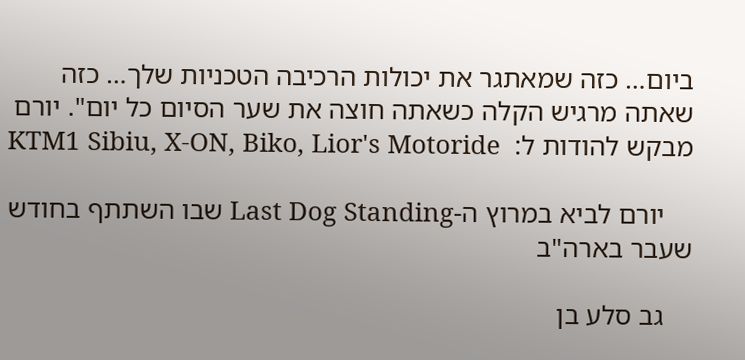ביום… כזה שמאתגר את יכולות הרכיבה הטכניות שלך… כזה שאתה מרגיש הקלה כשאתה חוצה את שער הסיום כל יום". יורם מבקש להודות ל:  KTM1 Sibiu, X-ON, Biko, Lior's Motoride

    יורם לביא במרוץ ה-Last Dog Standing שבו השתתף בחודש שעבר בארה"ב

    גב סלע בן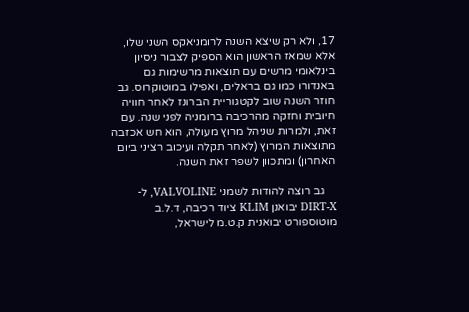17, ולא רק שיצא השנה לרומניאקס השני שלו, אלא שמאז הראשון הוא הספיק לצבור ניסיון בינלאומי מרשים עם תוצאות מרשימות גם באנדורו כמו גם בראלים, ואפילו במוטוקרוס. גב חוזר השנה שוב לקטגוריית הברונז לאחר חוויה חיובית וחזקה מהרכיבה ברומניה לפני שנה. עם זאת, ולמרות שניהל מרוץ מעולה, הוא חש אכזבה מתוצאות המרוץ (לאחר תקלה ועיכוב רציני ביום האחרון) ומתכוון לשפר זאת השנה.

    גב רוצה להודות לשמני VALVOLINE, ל-DIRT-X יבואנן KLIM ציוד רכיבה, ד.ל.ב מוטוספורט יבואנית ק.ט.מ לישראל,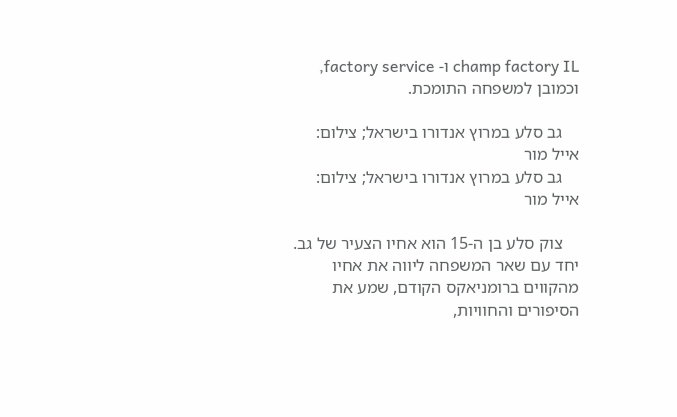champ factory IL ו- factory service, וכמובן למשפחה התומכת.

    גב סלע במרוץ אנדורו בישראל; צילום: אייל מור
    גב סלע במרוץ אנדורו בישראל; צילום: אייל מור

    צוק סלע בן ה-15 הוא אחיו הצעיר של גב. יחד עם שאר המשפחה ליווה את אחיו מהקווים ברומניאקס הקודם, שמע את הסיפורים והחוויות,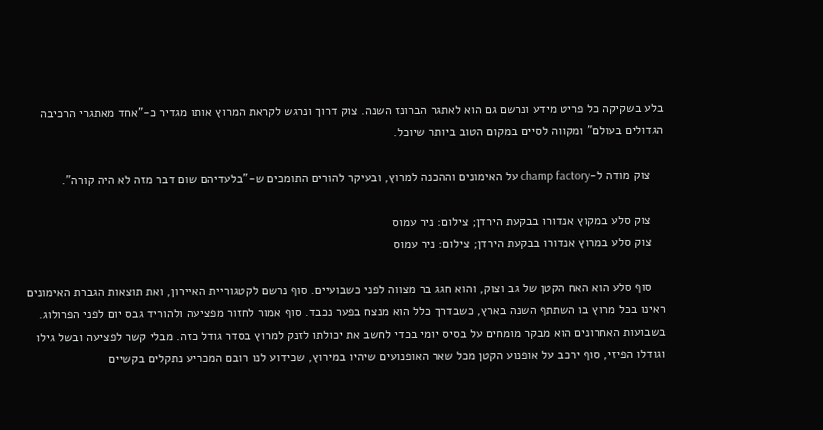בלע בשקיקה כל פריט מידע ונרשם גם הוא לאתגר הברונז השנה. צוק דרוך ונרגש לקראת המרוץ אותו מגדיר כ-"אחד מאתגרי הרכיבה הגדולים בעולם" ומקווה לסיים במקום הטוב ביותר שיוכל.

    צוק מודה ל-champ factory על האימונים וההכנה למרוץ, ובעיקר להורים התומכים ש-"בלעדיהם שום דבר מזה לא היה קורה".

    צוק סלע במקוץ אנדורו בבקעת הירדן; צילום: ניר עמוס
    צוק סלע במרוץ אנדורו בבקעת הירדן; צילום: ניר עמוס

    סוף סלע הוא האח הקטן של גב וצוק, והוא חגג בר מצווה לפני כשבועיים. סוף נרשם לקטגוריית האיירון, ואת תוצאות הגברת האימונים ראינו בכל מרוץ בו השתתף השנה בארץ, כשבדרך כלל הוא מנצח בפער נכבד. סוף אמור לחזור מפציעה ולהוריד גבס יום לפני הפרולוג. בשבועות האחרונים הוא מבקר מומחים על בסיס יומי בכדי לחשב את יכולתו לזנק למרוץ בסדר גודל כזה. מבלי קשר לפציעה ובשל גילו וגודלו הפיזי, סוף ירכב על אופנוע הקטן מכל שאר האופנועים שיהיו במירוץ, שכידוע לנו רובם המכריע נתקלים בקשיים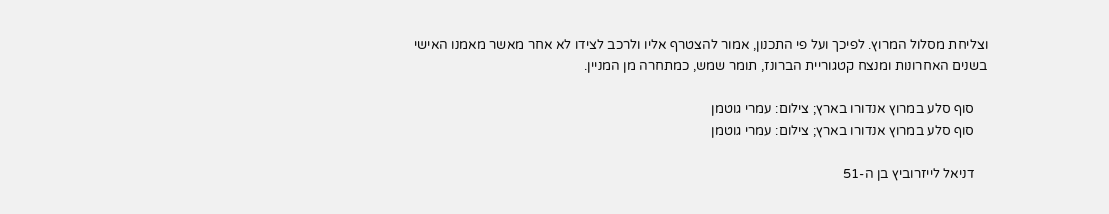וצליחת מסלול המרוץ. לפיכך ועל פי התכנון, אמור להצטרף אליו ולרכב לצידו לא אחר מאשר מאמנו האישי בשנים האחרונות ומנצח קטגוריית הברונז, תומר שמש, כמתחרה מן המניין.

    סוף סלע במרוץ אנדורו בארץ; צילום: עמרי גוטמן
    סוף סלע במרוץ אנדורו בארץ; צילום: עמרי גוטמן

    דניאל לייזרוביץ בן ה-51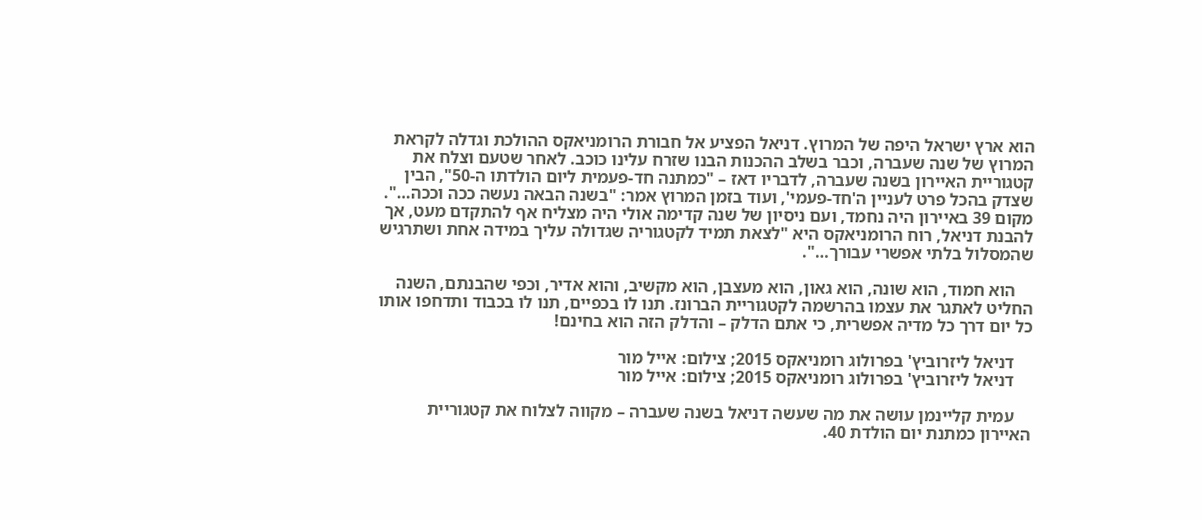הוא ארץ ישראל היפה של המרוץ. דניאל הפציע אל חבורת הרומניאקס ההולכת וגדלה לקראת המרוץ של שנה שעברה, וכבר בשלב ההכנות הבנו שזרח עלינו כוכב. לאחר שטעם וצלח את קטגוריית האיירון בשנה שעברה, לדבריו דאז – "כמתנה חד-פעמית ליום הולדתו ה-50", הבין שצדק בהכל פרט לעניין ה'חד-פעמי', ועוד בזמן המרוץ אמר: "בשנה הבאה נעשה ככה וככה…". מקום 39 באיירון היה נחמד, ועם ניסיון של שנה קדימה אולי היה מצליח אף להתקדם מעט, אך להבנת דניאל, רוח הרומניאקס היא "לצאת תמיד לקטגוריה שגדולה עליך במידה אחת ושתרגיש שהמסלול בלתי אפשרי עבורך…".

    הוא חמוד, הוא שונה, הוא גאון, הוא מעצבן, הוא מקשיב, והוא אדיר, וכפי שהבנתם, השנה החליט לאתגר את עצמו בהרשמה לקטגוריית הברונז. תנו לו בכפיים, תנו לו בכבוד ותדחפו אותו כל יום דרך כל מדיה אפשרית, כי אתם הדלק – והדלק הזה הוא בחינם!

    דניאל ליזרוביץ' בפרולוג רומניאקס 2015; צילום: אייל מור
    דניאל ליזרוביץ' בפרולוג רומניאקס 2015; צילום: אייל מור

    עמית קליינמן עושה את מה שעשה דניאל בשנה שעברה – מקווה לצלוח את קטגוריית האיירון כמתנת יום הולדת 40.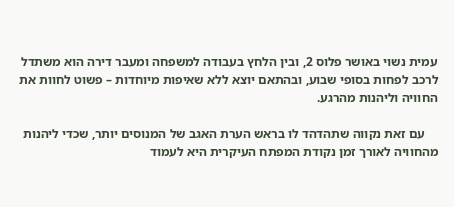עמית נשוי באושר פלוס 2, ובין הלחץ בעבודה למשפחה ומעבר דירה הוא משתדל לרכב לפחות בסופי שבוע, ובהתאם יוצא ללא שאיפות מיוחדות – פשוט לחוות את החוויה וליהנות מהרגע.

    עם זאת נקווה שתהדהד לו בראש הערת האגב של המנוסים יותר, שכדי ליהנות מהחוויה לאורך זמן נקודת המפתח העיקרית היא לעמוד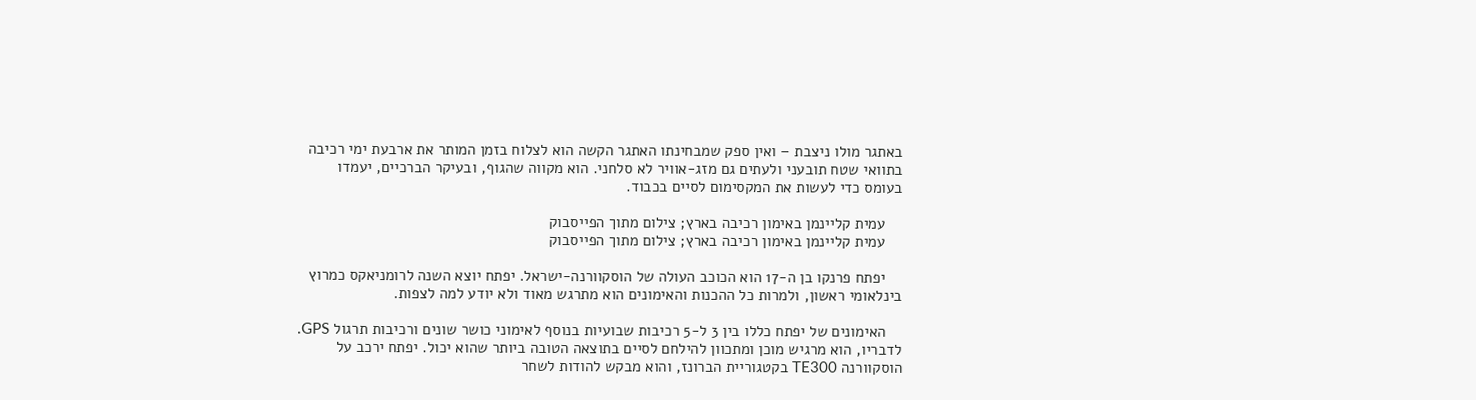באתגר מולו ניצבת – ואין ספק שמבחינתו האתגר הקשה הוא לצלוח בזמן המותר את ארבעת ימי רכיבה בתוואי שטח תובעני ולעתים גם מזג-אוויר לא סלחני. הוא מקווה שהגוף, ובעיקר הברכיים, יעמדו בעומס כדי לעשות את המקסימום לסיים בכבוד.

    עמית קליינמן באימון רכיבה בארץ; צילום מתוך הפייסבוק
    עמית קליינמן באימון רכיבה בארץ; צילום מתוך הפייסבוק

    יפתח פרנקו בן ה-17 הוא הכוכב העולה של הוסקוורנה-ישראל. יפתח יוצא השנה לרומניאקס כמרוץ בינלאומי ראשון, ולמרות כל ההכנות והאימונים הוא מתרגש מאוד ולא יודע למה לצפות.

    האימונים של יפתח כללו בין 3 ל-5 רכיבות שבועיות בנוסף לאימוני כושר שונים ורכיבות תרגול GPS. לדבריו, הוא מרגיש מוכן ומתכוון להילחם לסיים בתוצאה הטובה ביותר שהוא יכול. יפתח ירכב על הוסקוורנה TE300 בקטגוריית הברונז, והוא מבקש להודות לשחר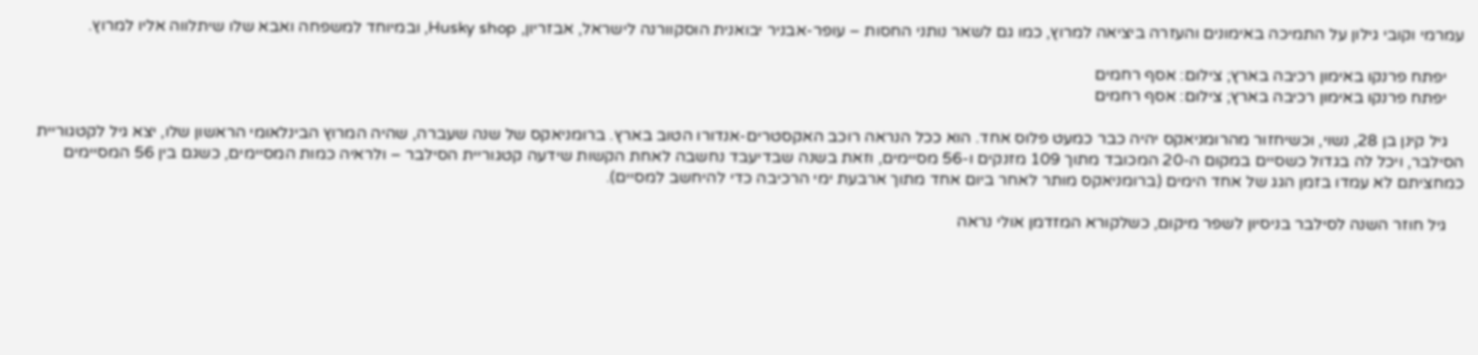עמרמי וקובי גילון על התמיכה באימונים והעזרה ביציאה למרוץ, כמו גם לשאר נותני החסות – עופר-אבניר יבואנית הוסקוורנה לישראל, אבזריון, Husky shop, ובמיוחד למשפחה ואבא שלו שיתלווה אליו למרוץ.

    יפתח פרנקו באימון רכיבה בארץ; צילום: אסף רחמים
    יפתח פרנקו באימון רכיבה בארץ; צילום: אסף רחמים

    גיל קינן בן 28, נשוי, וכשיחזור מהרומניאקס יהיה כבר כמעט פלוס אחד. הוא ככל הנראה רוכב האקסטרים-אנדורו הטוב בארץ. ברומניאקס של שנה שעברה, שהיה המרוץ הבינלאומי הראשון שלו, יצא גיל לקטגוריית הסילבר, ויכל לה בגדול כשסיים במקום ה-20 המכובד מתוך 109 מזנקים ו-56 מסיימים, וזאת בשנה שבדיעבד נחשבה לאחת הקשות שידעה קטגוריית הסילבר – ולראיה כמות המסיימים, כשגם בין 56 המסיימים כמחציתם לא עמדו בזמן הגג של אחד הימים (ברומניאקס מותר לאחר ביום אחד מתוך ארבעת ימי הרכיבה כדי להיחשב למסיים).

    גיל חוזר השנה לסילבר בניסיון לשפר מיקום, כשלקורא המזדמן אולי נראה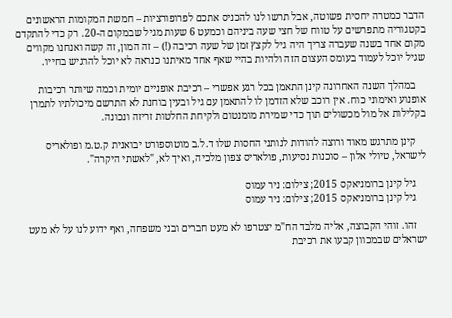הדבר כמטרה יחסית פשוטה, אבל תרשו לנו להכניס אתכם לפרופורציות – חמשת המקומות הראשונים בקטגוריה מתפרשים על טווח של חצי שעה ביניהם וכמעט 6 שעות מגיל שבמקום ה-20. רק כדי להתקדם מקום אחד בשנה שעברה צריך היה גיל לקצץ זמן של שעה רכיבה (!) – זה המון, זה קשה ואנחנו מקווים שגיל יוכל לעמוד בעומס העצום הזה ולהיות בהיי שאף אחד מאיתנו כנראה לא יוכל להרגיש בחייו.

    במהלך השנה האחרונה קינן התאמן בכל רגע אפשרי – רכיבת אופניים יומית וכמה שיותר רכיבות אופנוע ואימוני כוח. אין רוכב שלא הזדמן לו להתאמן עם גיל ובעין בוחנת לא התרשם מיכולתיו לתמרן בקלילות אל מול מכשולים תוך כדי שמירת מומנטום ולקיחת החלטות זריזה ונכונה.

    קינן מתרגש מאוד ורוצה להודות לנותני החסות שלו ד.ל.ב מוטוספורט יבואנית ק.ט.מ ופולאריס לישראל, טיולי אלון – סוכנות נסיעות, פולאריס צפון מלכיה, ואיך לא, "לאשתי היקרה".

    גיל קינן ברומניאקס 2015; צילום: ניר עמוס
    גיל קינן ברומניאקס 2015; צילום: ניר עמוס

    זהו. זוהי הקבוצה, אליה מלבד הח"מ יצטרפו לא מעט חברים ובני משפחה, ואף ידוע לנו על לא מעט ישראלים שבמכוון קבעו את רכיבת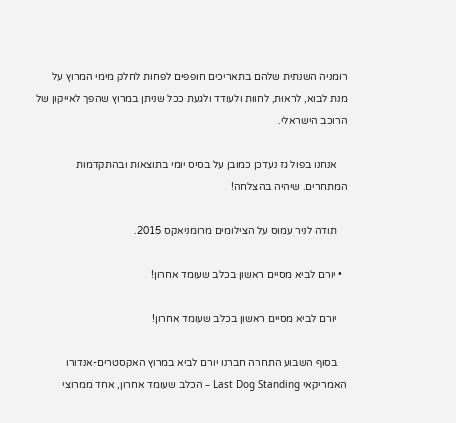רומניה השנתית שלהם בתאריכים חופפים לפחות לחלק מימי המרוץ על מנת לבוא, לראות, לחוות ולעודד ולגעת ככל שניתן במרוץ שהפך לאייקון של הרוכב הישראלי.

    אנחנו בפול גז נעדכן כמובן על בסיס יומי בתוצאות ובהתקדמות המתחרים. שיהיה בהצלחה!

    תודה לניר עמוס על הצילומים מרומניאקס 2015.

  • יורם לביא מסיים ראשון בכלב שעומד אחרון!

    יורם לביא מסיים ראשון בכלב שעומד אחרון!

    בסוף השבוע התחרה חברנו יורם לביא במרוץ האקסטרים-אנדורו האמריקאי Last Dog Standing – הכלב שעומד אחרון, אחד ממרוצי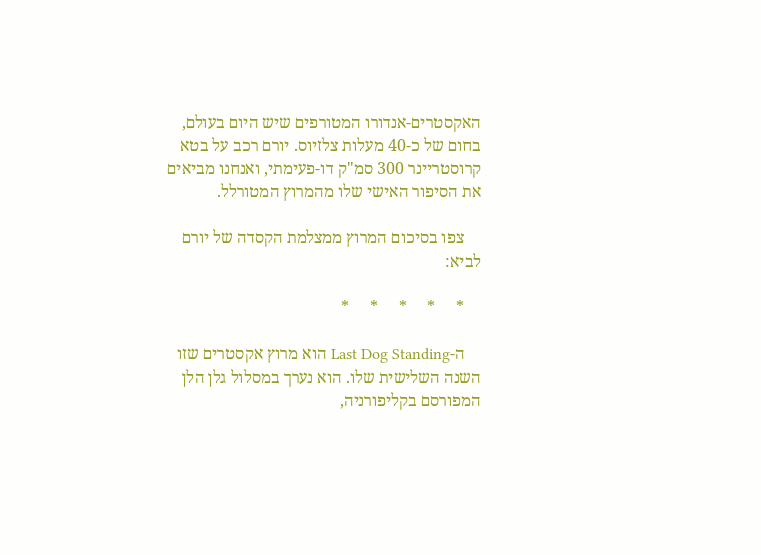האקסטרים-אנדורו המטורפים שיש היום בעולם, בחום של כ-40 מעלות צלזיוס. יורם רכב על בטא קרוסטריינר 300 סמ"ק דו-פעימתי, ואנחנו מביאים את הסיפור האישי שלו מהמרוץ המטורלל.

    צפו בסיכום המרוץ ממצלמת הקסדה של יורם לביא:

    *     *     *     *     *

    ה-Last Dog Standing הוא מרוץ אקסטרים שזו השנה השלישית שלו. הוא נערך במסלול גלן הלן המפורסם בקליפורניה,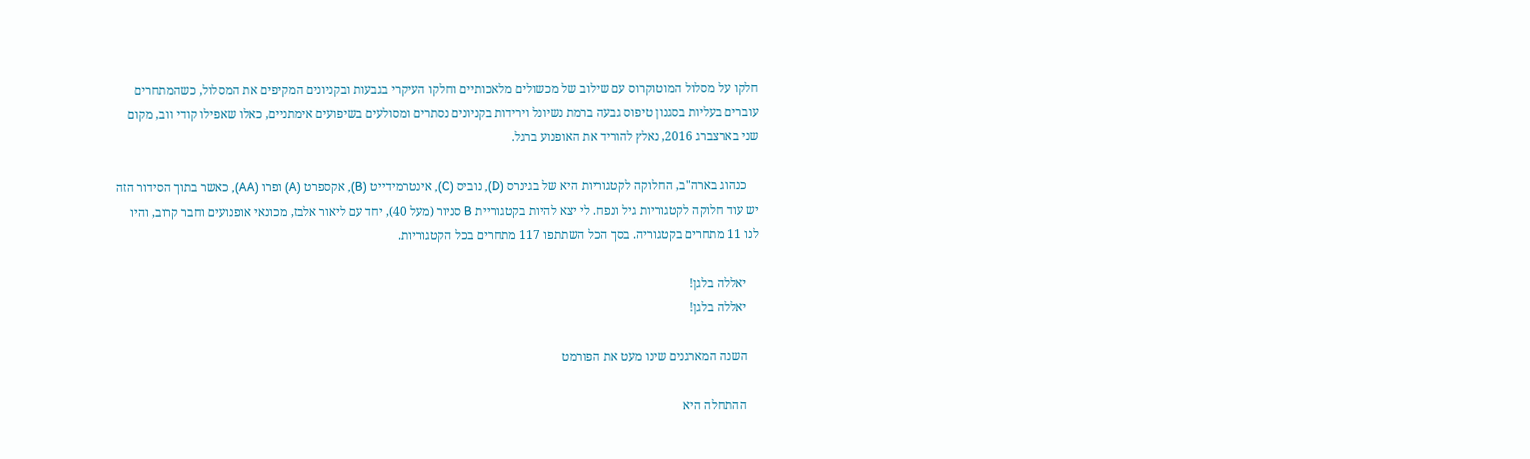חלקו על מסלול המוטוקרוס עם שילוב של מכשולים מלאכותיים וחלקו העיקרי בגבעות ובקניונים המקיפים את המסלול, כשהמתחרים עוברים בעליות בסגנון טיפוס גבעה ברמת נשיונל וירידות בקניונים נסתרים ומסולעים בשיפועים אימתניים, כאלו שאפילו קודי ווב, מקום שני בארצברג 2016, נאלץ להוריד את האופנוע ברגל.

    כנהוג בארה"ב, החלוקה לקטגוריות היא של בגינרס (D), נוביס (C), אינטרמידייט (B), אקספרט (A) ופרו (AA), כאשר בתוך הסידור הזה יש עוד חלוקה לקטגוריות גיל ונפח. לי יצא להיות בקטגוריית B סניור (מעל 40), יחד עם ליאור אלבז, מכונאי אופנועים וחבר קרוב, והיו לנו 11 מתחרים בקטגוריה. בסך הכל השתתפו 117 מתחרים בכל הקטגוריות.

    יאללה בלגן!
    יאללה בלגן!

    השנה המארגנים שינו מעט את הפורמט

    ההתחלה היא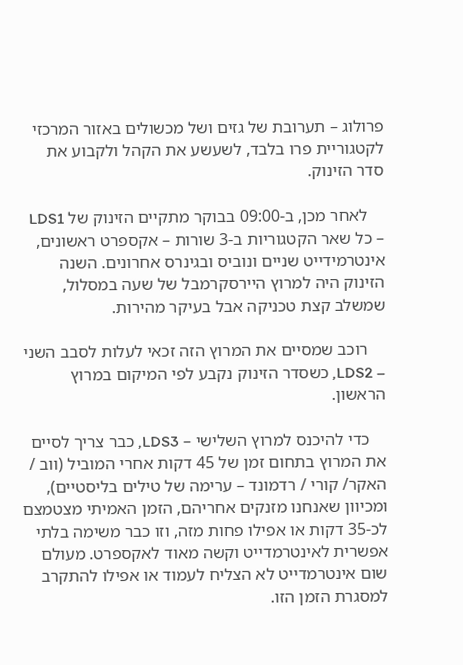פרולוג – תערובת של גזים ושל מכשולים באזור המרכזי לקטגוריית פרו בלבד, לשעשע את הקהל ולקבוע את סדר הזינוק.

    לאחר מכן, ב-09:00 בבוקר מתקיים הזינוק של LDS1 – כל שאר הקטגוריות ב-3 שורות – אקספרט ראשונים, אינטרמידייט שניים ונוביס ובגינרס אחרונים. השנה הזינוק היה למרוץ היירסקרמבל של שעה במסלול, שמשלב קצת טכניקה אבל בעיקר מהירות.

    רוכב שמסיים את המרוץ הזה זכאי לעלות לסבב השני – LDS2, כשסדר הזינוק נקבע לפי המיקום במרוץ הראשון.

    כדי להיכנס למרוץ השלישי – LDS3, כבר צריך לסיים את המרוץ בתחום זמן של 45 דקות אחרי המוביל (ווב / האקר/ קורי / רדמונד – ערימה של טילים בליסטיים), ומכיוון שאנחנו מזנקים אחריהם, הזמן האמיתי מצטמצם לכ-35 דקות או אפילו פחות מזה, וזו כבר משימה בלתי אפשרית לאינטרמדייט וקשה מאוד לאקספרט. מעולם שום אינטרמדייט לא הצליח לעמוד או אפילו להתקרב למסגרת הזמן הזו.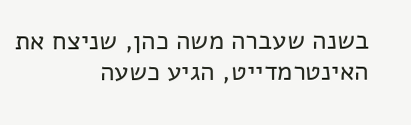בשנה שעברה משה כהן, שניצח את האינטרמדייט, הגיע כשעה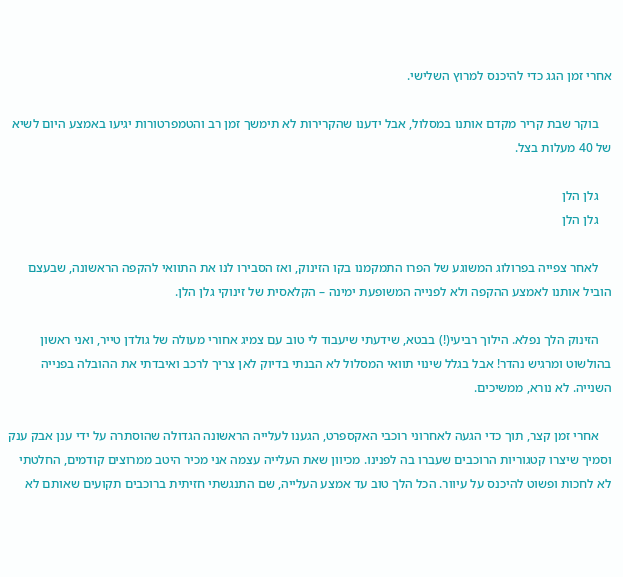אחרי זמן הגג כדי להיכנס למרוץ השלישי.

    בוקר שבת קריר מקדם אותנו במסלול, אבל ידענו שהקרירות לא תימשך זמן רב והטמפרטורות יגיעו באמצע היום לשיא של 40 מעלות בצל.

    גלן הלן
    גלן הלן

    לאחר צפייה בפרולוג המשוגע של הפרו התמקמנו בקו הזינוק, ואז הסבירו לנו את התוואי להקפה הראשונה, שבעצם הוביל אותנו לאמצע ההקפה ולא לפנייה המשופעת ימינה – הקלאסית של זינוקי גלן הלן.

    הזינוק הלך נפלא. הילוך רביעי(!) בבטא, שידעתי שיעבוד לי טוב עם צמיג אחורי מעולה של גולדן טייר, ואני ראשון בהולשוט ומרגיש נהדר! אבל בגלל שינוי תוואי המסלול לא הבנתי בדיוק לאן צריך לרכב ואיבדתי את ההובלה בפנייה השנייה. לא נורא, ממשיכים.

    אחרי זמן קצר, תוך כדי הגעה לאחרוני רוכבי האקספרט, הגענו לעלייה הראשונה הגדולה שהוסתרה על ידי ענן אבק ענק וסמיך שיצרו קטגוריות הרוכבים שעברו בה לפנינו. מכיוון שאת העלייה עצמה אני מכיר היטב ממרוצים קודמים, החלטתי לא לחכות ופשוט להיכנס על עיוור. הכל הלך טוב עד אמצע העלייה, שם התנגשתי חזיתית ברוכבים תקועים שאותם לא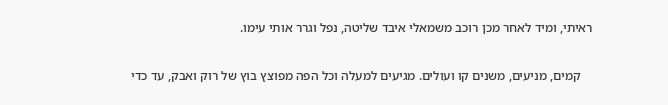ראיתי, ומיד לאחר מכן רוכב משמאלי איבד שליטה, נפל וגרר אותי עימו.

    קמים, מניעים, משנים קו ועולים. מגיעים למעלה וכל הפה מפוצץ בוץ של רוק ואבק, עד כדי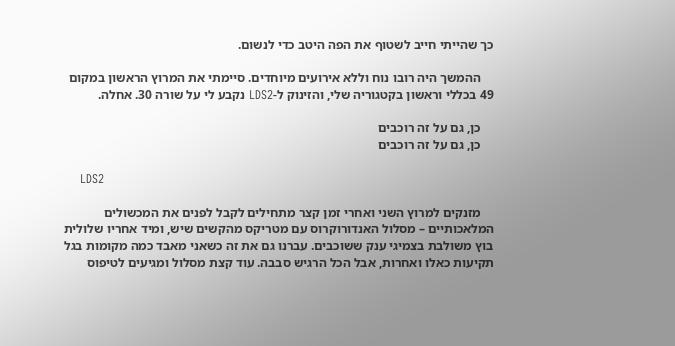כך שהייתי חייב לשטוף את הפה היטב כדי לנשום.

    ההמשך היה רובו נוח וללא אירועים מיוחדים. סיימתי את המרוץ הראשון במקום 49 בכללי וראשון בקטגוריה שלי, והזינוק ל-LDS2 נקבע לי על שורה 30. אחלה.

    כן, גם על זה רוכבים
    כן, גם על זה רוכבים

    LDS2

    מזנקים למרוץ השני ואחרי זמן קצר מתחילים לקבל לפנים את המכשולים המלאכותיים – מסלול האנדורוקרוס עם מטריקס מהקשים שיש, ומיד אחריו שלולית בוץ משולבת בצמיגי ענק ששוכבים. עברנו גם את זה כשאני מאבד כמה מקומות בגל תקיעות כאלו ואחרות, אבל הכל הרגיש סבבה. עוד קצת מסלול ומגיעים לטיפוס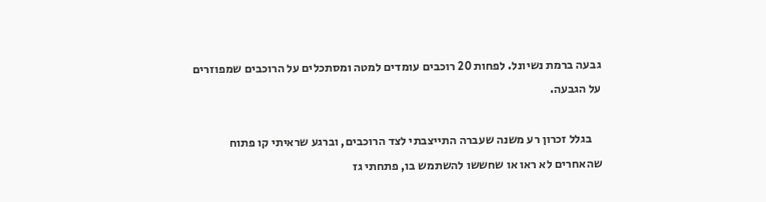גבעה ברמת נשיונל. לפחות 20 רוכבים עומדים למטה ומסתכלים על הרוכבים שמפוזרים על הגבעה.

    בגלל זכרון רע משנה שעברה התייצבתי לצד הרוכבים, וברגע שראיתי קו פתוח שהאחרים לא ראו או שחששו להשתמש בו, פתחתי גז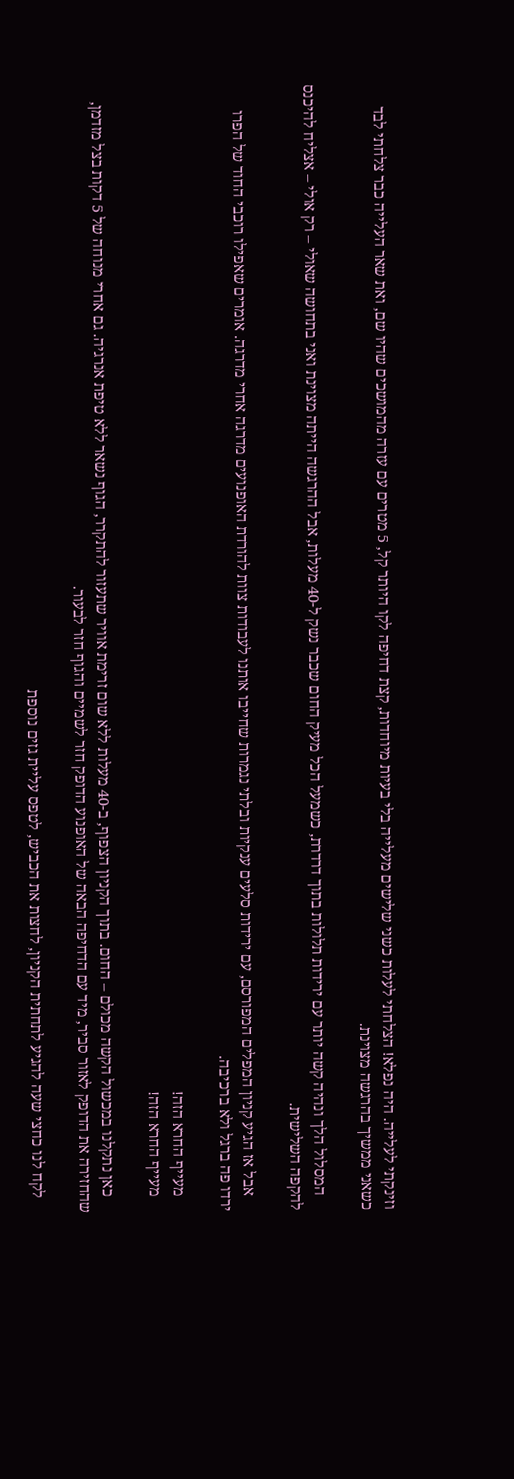וזינקתי לעלייה. היה נפלא! הצלחתי לעלות כשני שלישים מעלייה בלי בעיות מיוחדות, קצת דחיפה לקו היותר קל, 5 מטרים עם עזרה מהמושכים שהיו שם, ואת שאר העלייה כבר צלחתי לבד כשאני ממשיך בהרגשה מצוינת.

    המסלול הלך ונהיה קשה יותר עם ירידות תלולות בתוך דרדרת, כשמעל הכל מעיק החום שכבר נשק ל-40 מעלות, אבל ההרגשה הייתה מצוינת ואני בתחושה שאולי – רק אולי – אצליח להיכנס להקפה השלישית.

    אבל אז הגיע קניון המפלים המפורסם, עם ירידות סלעים ענקיות ובלתי נגמרות שחייבו אותנו לעבודות צוות להורדת האופנועים מדרגה אחרי מדרגה. אומרים שאפילו רוכבי החוד של הפרו ירדו פה ברגל ולא ברכיבה.

    מעייף החרא הזה!
    מעייף החרא הזה!

    כאן נתקלנו במכשול הקשה מכולם – החום. בתוך הקניון הצפוף, ב-40 מעלות ללא שום זרימת אוויר שתעזור להתקרר, הגוף נשאר ללא טיפת אנרגיה. גם אחרי מנוחה של 5 דקות בצל מזדמן, שהחזירה את הדופק לאזור סביר, מיד עם הדחיפה הבאה של האופנוע הדופק חזר לשמיים והגוף חזר לבעור.

    לקח לנו כחצי שעה להגיע לתחתית הקניון, לחצות את הכביש, לטפס עליית גזים נוספת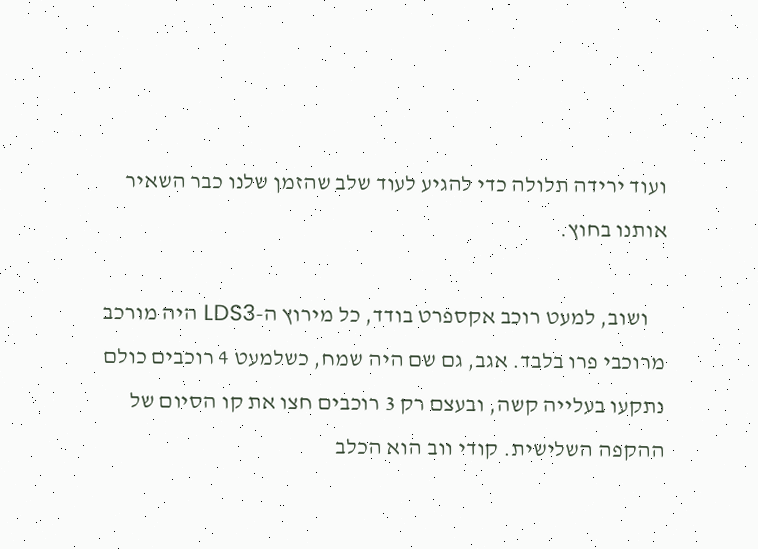ועוד ירידה תלולה כדי להגיע לעוד שלב שהזמן שלנו כבר השאיר אותנו בחוץ.

    ושוב, למעט רוכב אקספרט בודד, כל מירוץ ה-LDS3 היה מורכב מרוכבי פרו בלבד. אגב, גם שם היה שמח, כשלמעט 4 רוכבים כולם נתקעו בעלייה קשה, ובעצם רק 3 רוכבים חצו את קו הסיום של ההקפה השלישית. קודי ווב הוא הכלב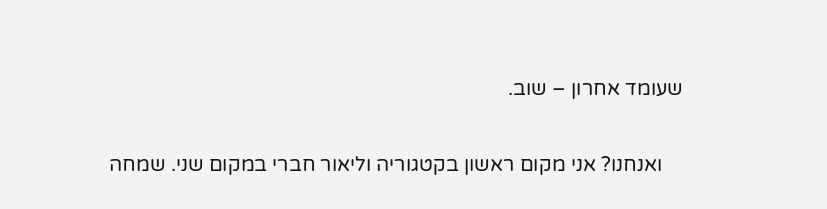שעומד אחרון – שוב.

    ואנחנו? אני מקום ראשון בקטגוריה וליאור חברי במקום שני. שמחה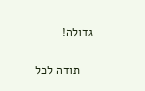גדולה!

    תודה לכל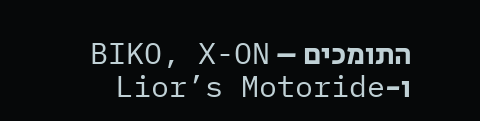התומכים – BIKO, X-ON ו-Lior’s Motoride